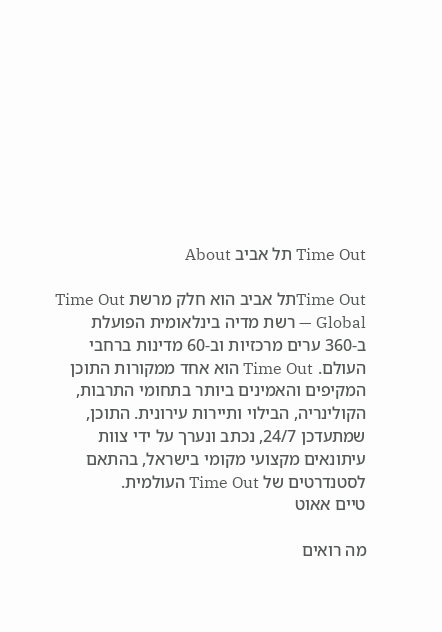Time Out תל אביב About

Time Outתל אביב הוא חלק מרשת Time Out Global — רשת מדיה בינלאומית הפועלת ב-360 ערים מרכזיות וב-60 מדינות ברחבי העולם. Time Out הוא אחד ממקורות התוכן המקיפים והאמינים ביותר בתחומי התרבות, הקולינריה, הבילוי ותיירות עירונית. התוכן, שמתעדכן 24/7, נכתב ונערך על ידי צוות עיתונאים מקצועי מקומי בישראל, בהתאם לסטנדרטים של Time Out העולמית.
טיים אאוט

מה רואים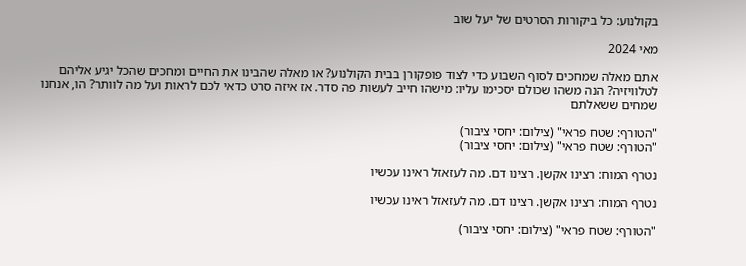בקולנוע: כל ביקורות הסרטים של יעל שוב

מאי 2024

אתם מאלה שמחכים לסוף השבוע כדי לצוד פופקורן בבית הקולנוע? או מאלה שהבינו את החיים ומחכים שהכל יגיע אליהם לטלוויזיה? הנה משהו שכולם יסכימו עליו: מישהו חייב לעשות פה סדר. אז איזה סרט כדאי לכם לראות ועל מה לוותר? הו, אנחנו שמחים ששאלתם

"הטורף: שטח פראי" (צילום: יחסי ציבור)
"הטורף: שטח פראי" (צילום: יחסי ציבור)

נטרף המוח: רצינו אקשן. רצינו דם. מה לעזאזל ראינו עכשיו

נטרף המוח: רצינו אקשן. רצינו דם. מה לעזאזל ראינו עכשיו

"הטורף: שטח פראי" (צילום: יחסי ציבור)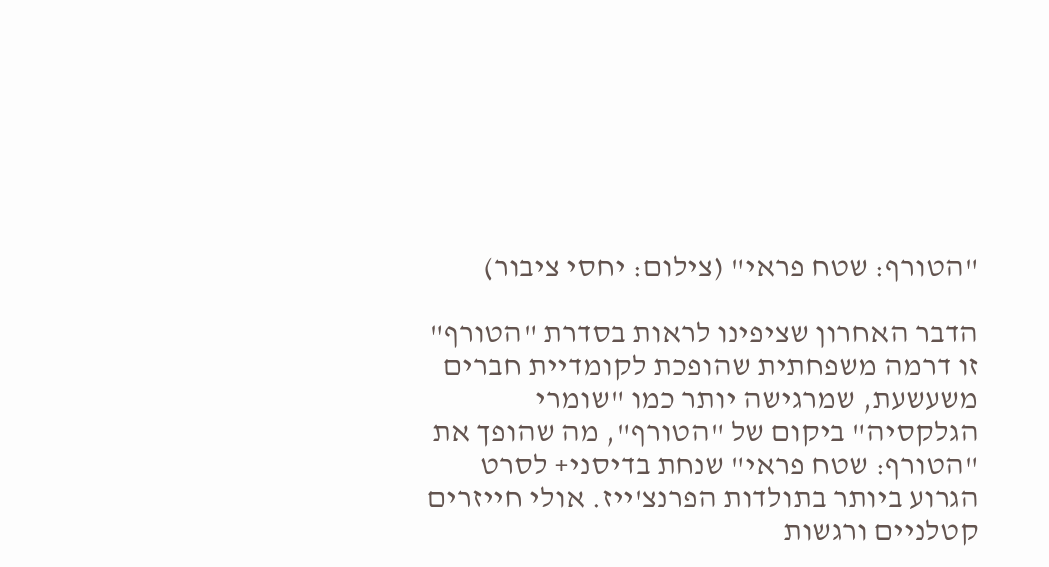"הטורף: שטח פראי" (צילום: יחסי ציבור)

הדבר האחרון שציפינו לראות בסדרת "הטורף" זו דרמה משפחתית שהופכת לקומדיית חברים משעשעת, שמרגישה יותר כמו "שומרי הגלקסיה" ביקום של "הטורף", מה שהופך את "הטורף: שטח פראי" שנחת בדיסני+ לסרט הגרוע ביותר בתולדות הפרנצ'ייז. אולי חייזרים קטלניים ורגשות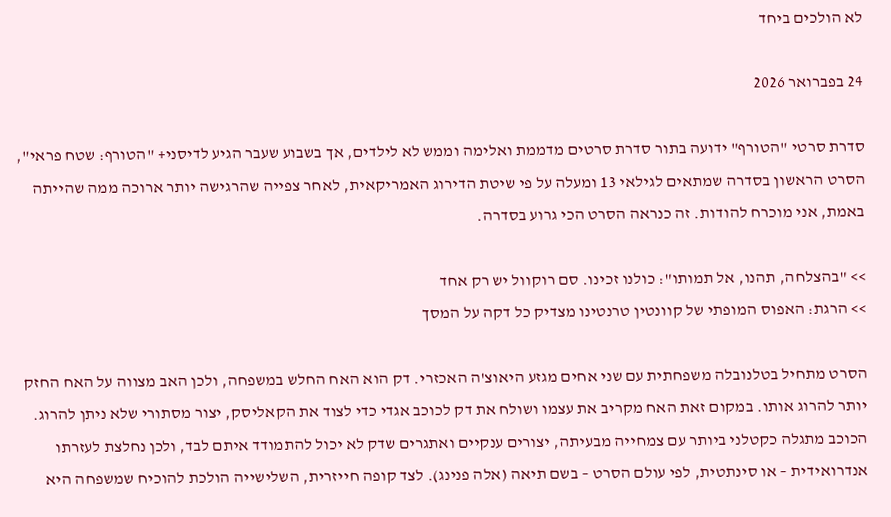לא הולכים ביחד

24 בפברואר 2026

סדרת סרטי "הטורף" ידועה בתור סדרת סרטים מדממת ואלימה וממש לא לילדים, אך בשבוע שעבר הגיע לדיסני+ "הטורף: שטח פראי", הסרט הראשון בסדרה שמתאים לגילאי 13 ומעלה על פי שיטת הדירוג האמריקאית, לאחר צפייה שהרגישה יותר ארוכה ממה שהייתה באמת, אני מוכרח להודות. זה כנראה הסרט הכי גרוע בסדרה.

>> "בהצלחה, תהנו, אל תמותו": כולנו זכינו. סם רוקוול יש רק אחד
>> הרגת: האפוס המופתי של קוונטין טרנטינו מצדיק כל דקה על המסך

הסרט מתחיל בטלנובלה משפחתית עם שני אחים מגזע היאוצ'ה האכזרי. דק הוא האח החלש במשפחה, ולכן האב מצווה על האח החזק יותר להרוג אותו. במקום זאת האח מקריב את עצמו ושולח את דק לכוכב אגדי כדי לצוד את הקאליסק, יצור מסתורי שלא ניתן להרוג. הכוכב מתגלה כקטלני ביותר עם צמחייה מבעיתה, יצורים ענקיים ואתגרים שדק לא יכול להתמודד איתם לבד, ולכן נחלצת לעזרתו אנדרואידית – או סינתטית, לפי עולם הסרט – בשם תיאה (אלה פנינג). לצד קופה חייזרית, השלישייה הולכת להוכיח שמשפחה היא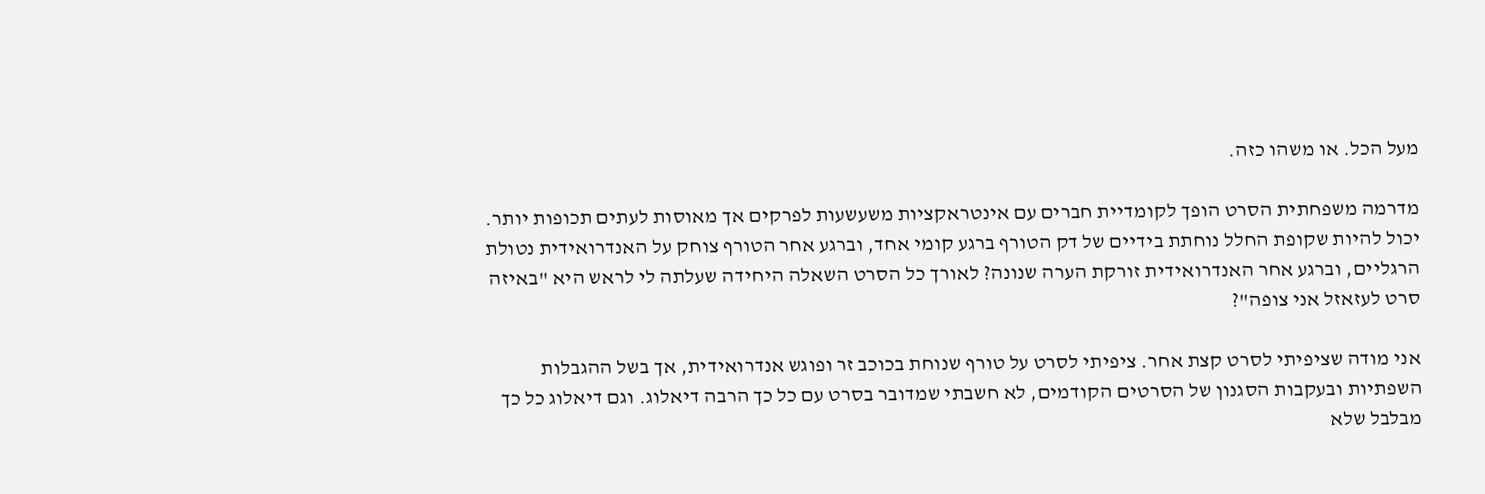מעל הכל. או משהו כזה.

מדרמה משפחתית הסרט הופך לקומדיית חברים עם אינטראקציות משעשעות לפרקים אך מאוסות לעתים תכופות יותר. יכול להיות שקופת החלל נוחתת בידיים של דק הטורף ברגע קומי אחד, וברגע אחר הטורף צוחק על האנדרואידית נטולת הרגליים, וברגע אחר האנדרואידית זורקת הערה שנונה? לאורך כל הסרט השאלה היחידה שעלתה לי לראש היא "באיזה סרט לעזאזל אני צופה"?

אני מודה שציפיתי לסרט קצת אחר. ציפיתי לסרט על טורף שנוחת בכוכב זר ופוגש אנדרואידית, אך בשל ההגבלות השפתיות ובעקבות הסגנון של הסרטים הקודמים, לא חשבתי שמדובר בסרט עם כל כך הרבה דיאלוג. וגם דיאלוג כל כך מבלבל שלא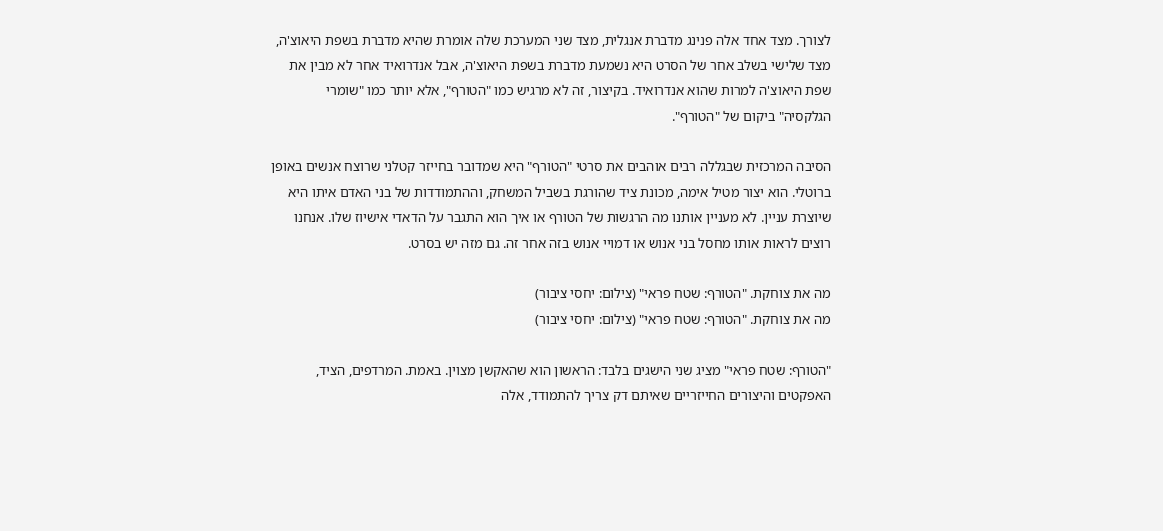לצורך. מצד אחד אלה פנינג מדברת אנגלית, מצד שני המערכת שלה אומרת שהיא מדברת בשפת היאוצ'ה, מצד שלישי בשלב אחר של הסרט היא נשמעת מדברת בשפת היאוצ'ה, אבל אנדרואיד אחר לא מבין את שפת היאוצ'ה למרות שהוא אנדרואיד. בקיצור, זה לא מרגיש כמו "הטורף", אלא יותר כמו "שומרי הגלקסיה" ביקום של "הטורף".

הסיבה המרכזית שבגללה רבים אוהבים את סרטי "הטורף" היא שמדובר בחייזר קטלני שרוצח אנשים באופן ברוטלי. הוא יצור מטיל אימה, מכונת ציד שהורגת בשביל המשחק, וההתמודדות של בני האדם איתו היא שיוצרת עניין. לא מעניין אותנו מה הרגשות של הטורף או איך הוא התגבר על הדאדי אישיוז שלו. אנחנו רוצים לראות אותו מחסל בני אנוש או דמויי אנוש בזה אחר זה. גם מזה יש בסרט.

מה את צוחקת. "הטורף: שטח פראי" (צילום: יחסי ציבור)
מה את צוחקת. "הטורף: שטח פראי" (צילום: יחסי ציבור)

"הטורף: שטח פראי" מציג שני הישגים בלבד: הראשון הוא שהאקשן מצוין. באמת. המרדפים, הציד, האפקטים והיצורים החייזריים שאיתם דק צריך להתמודד, אלה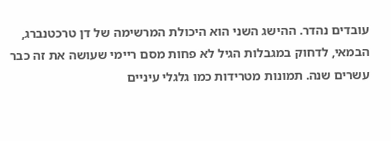עובדים נהדר. ההישג השני הוא היכולת המרשימה של דן טרכטנברג, הבמאי, לדחוק במגבלות הגיל לא פחות מסם ריימי שעושה את זה כבר עשרים שנה. תמונות מטרידות כמו גלגלי עיניים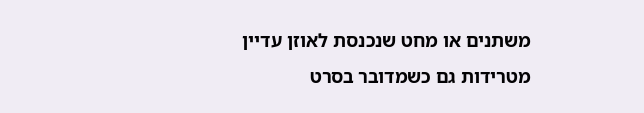משתנים או מחט שנכנסת לאוזן עדיין מטרידות גם כשמדובר בסרט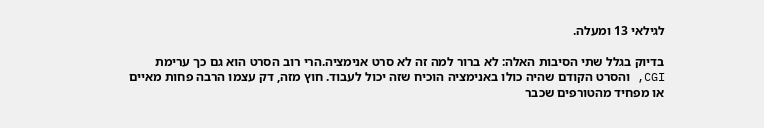לגילאי 13 ומעלה.

בדיוק בגלל שתי הסיבות האלה: לא ברור למה זה לא סרט אנימציה.הרי רוב הסרט הוא גם כך ערימת CGI, והסרט הקודם שהיה כולו באנימציה הוכיח שזה יכול לעבוד. חוץ מזה, דק עצמו הרבה פחות מאיים או מפחיד מהטורפים שכבר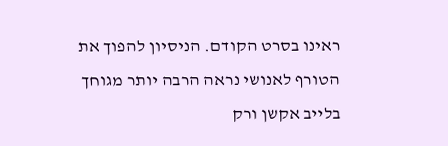ראינו בסרט הקודם. הניסיון להפוך את הטורף לאנושי נראה הרבה יותר מגוחך בלייב אקשן ורק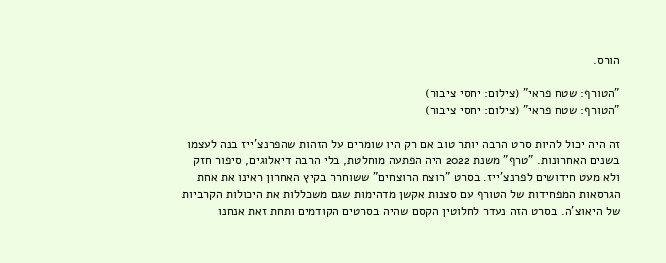הורס.

"הטורף: שטח פראי" (צילום: יחסי ציבור)
"הטורף: שטח פראי" (צילום: יחסי ציבור)

זה היה יכול להיות סרט הרבה יותר טוב אם רק היו שומרים על הזהות שהפרנצ'ייז בנה לעצמו בשנים האחרונות. "טרף" משנת 2022 היה הפתעה מוחלטת, בלי הרבה דיאלוגים, סיפור חזק ולא מעט חידושים לפרנצ'ייז. בסרט "רוצח הרוצחים" ששוחרר בקיץ האחרון ראינו את אחת הגרסאות המפחידות של הטורף עם סצנות אקשן מדהימות שגם משכללות את היכולות הקרביות של היאוצ'ה. בסרט הזה נעדר לחלוטין הקסם שהיה בסרטים הקודמים ותחת זאת אנחנו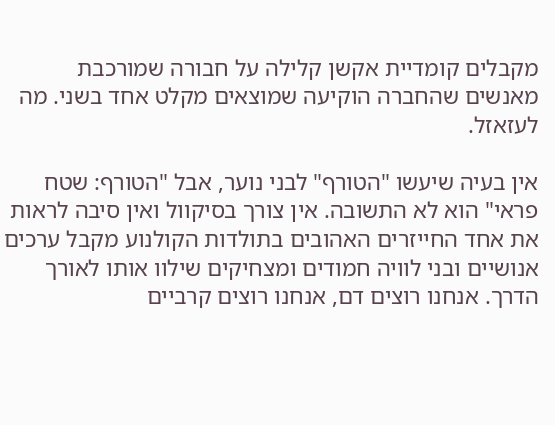מקבלים קומדיית אקשן קלילה על חבורה שמורכבת מאנשים שהחברה הוקיעה שמוצאים מקלט אחד בשני. מה לעזאזל.

אין בעיה שיעשו "הטורף" לבני נוער, אבל "הטורף: שטח פראי" הוא לא התשובה. אין צורך בסיקוול ואין סיבה לראות את אחד החייזרים האהובים בתולדות הקולנוע מקבל ערכים אנושיים ובני לוויה חמודים ומצחיקים שילוו אותו לאורך הדרך. אנחנו רוצים דם, אנחנו רוצים קרביים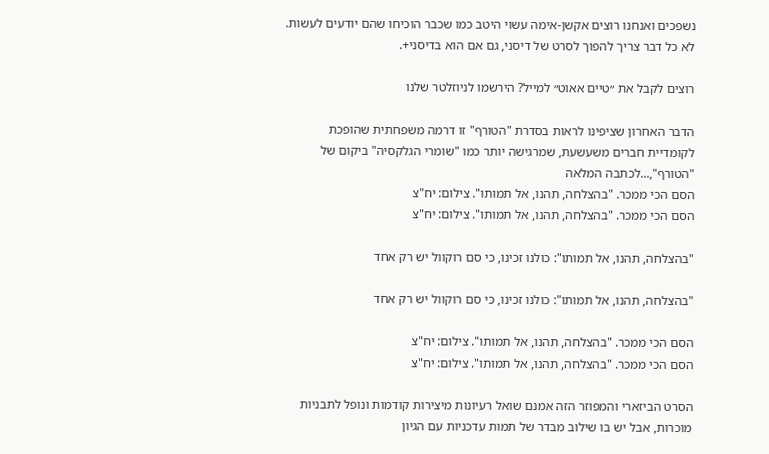נשפכים ואנחנו רוצים אקשן-אימה עשוי היטב כמו שכבר הוכיחו שהם יודעים לעשות. לא כל דבר צריך להפוך לסרט של דיסני, גם אם הוא בדיסני+.

רוצים לקבל את ״טיים אאוט״ למייל? הירשמו לניוזלטר שלנו

הדבר האחרון שציפינו לראות בסדרת "הטורף" זו דרמה משפחתית שהופכת לקומדיית חברים משעשעת, שמרגישה יותר כמו "שומרי הגלקסיה" ביקום של "הטורף",...לכתבה המלאה
הסם הכי ממכר. "בהצלחה, תהנו, אל תמותו". צילום: יח"צ
הסם הכי ממכר. "בהצלחה, תהנו, אל תמותו". צילום: יח"צ

"בהצלחה, תהנו, אל תמותו": כולנו זכינו, כי סם רוקוול יש רק אחד

"בהצלחה, תהנו, אל תמותו": כולנו זכינו, כי סם רוקוול יש רק אחד

הסם הכי ממכר. "בהצלחה, תהנו, אל תמותו". צילום: יח"צ
הסם הכי ממכר. "בהצלחה, תהנו, אל תמותו". צילום: יח"צ

הסרט הביזארי והמפוזר הזה אמנם שואל רעיונות מיצירות קודמות ונופל לתבניות מוכרות, אבל יש בו שילוב מבדר של תמות עדכניות עם הגיון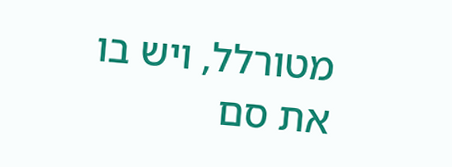מטורלל, ויש בו את סם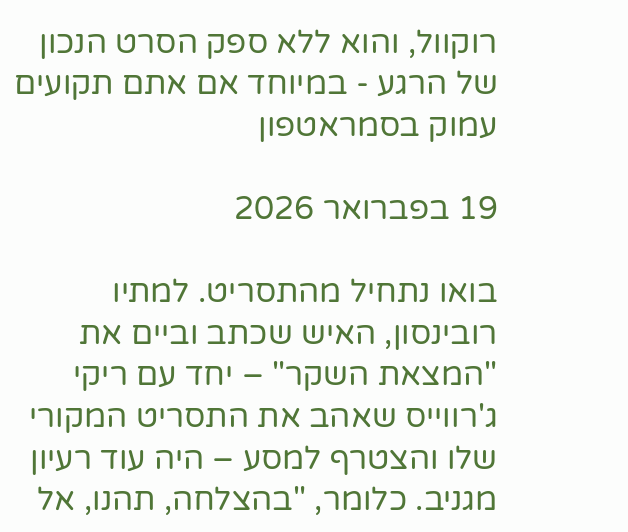רוקוול, והוא ללא ספק הסרט הנכון של הרגע - במיוחד אם אתם תקועים עמוק בסמראטפון

19 בפברואר 2026

בואו נתחיל מהתסריט. למתיו רובינסון, האיש שכתב וביים את "המצאת השקר" – יחד עם ריקי ג'רווייס שאהב את התסריט המקורי שלו והצטרף למסע – היה עוד רעיון מגניב. כלומר, "בהצלחה, תהנו, אל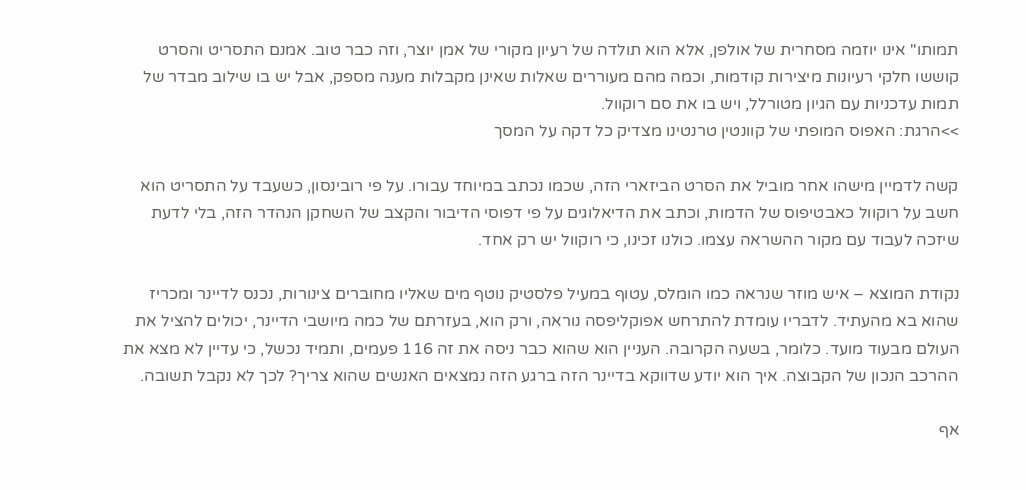תמותו" אינו יוזמה מסחרית של אולפן, אלא הוא תולדה של רעיון מקורי של אמן יוצר, וזה כבר טוב. אמנם התסריט והסרט קוששו חלקי רעיונות מיצירות קודמות, וכמה מהם מעוררים שאלות שאינן מקבלות מענה מספק, אבל יש בו שילוב מבדר של תמות עדכניות עם הגיון מטורלל, ויש בו את סם רוקוול.
>>הרגת: האפוס המופתי של קוונטין טרנטינו מצדיק כל דקה על המסך

קשה לדמיין מישהו אחר מוביל את הסרט הביזארי הזה, שכמו נכתב במיוחד עבורו. על פי רובינסון, כשעבד על התסריט הוא חשב על רוקוול כאבטיפוס של הדמות, וכתב את הדיאלוגים על פי דפוסי הדיבור והקצב של השחקן הנהדר הזה, בלי לדעת שיזכה לעבוד עם מקור ההשראה עצמו. כולנו זכינו, כי רוקוול יש רק אחד.

נקודת המוצא – איש מוזר שנראה כמו הומלס, עטוף במעיל פלסטיק נוטף מים שאליו מחוברים צינורות, נכנס לדיינר ומכריז שהוא בא מהעתיד. לדבריו עומדת להתרחש אפוקליפסה נוראה, ורק הוא, בעזרתם של כמה מיושבי הדיינר, יכולים להציל את העולם מבעוד מועד. כלומר, בשעה הקרובה. העניין הוא שהוא כבר ניסה את זה 116 פעמים, ותמיד נכשל, כי עדיין לא מצא את ההרכב הנכון של הקבוצה. איך הוא יודע שדווקא בדיינר הזה ברגע הזה נמצאים האנשים שהוא צריך? לכך לא נקבל תשובה.

אף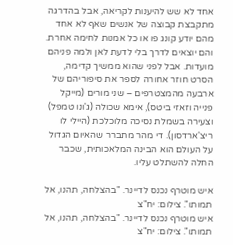אחד לא שש להיענות לקריאה, אבל בהדרגה מתקבצת קבוצה של אנשים שאף לא אחד מהם יודע קונג פו או כל אמנות לחימה אחרת. והם יוצאים לדרך בלי לדעת לאן ולמה פניהם מועדות. אבל לפני שהוא ממשיך קדימה, הסרט חוזר אחורה לספר את סיפוריהם של ארבעה מהמצטרפים – שני מורים (מייקל פנייה וזאזי ביטס), אימא שכולה (ג'ונו טמפל) וצעירה בשמלת נסיכה מלוכלכת (היילי לו ריצ'ארדסון). די מהר מתברר שהאיום הגדול על העולם הוא הבינה המלאכותית, שכבר החלה להשתלט עליו.

איש מוטרף נכנס לדיינר. "בהצלחה, תהנו, אל תמותו". צילום: יח"צ
איש מוטרף נכנס לדיינר. "בהצלחה, תהנו, אל תמותו". צילום: יח"צ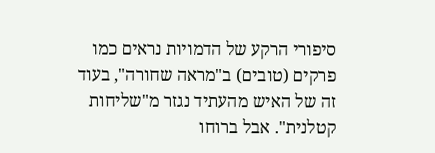סיפורי הרקע של הדמויות נראים כמו פרקים (טובים) ב"מראה שחורה", בעוד זה של האיש מהעתיד נגזר מ"שליחות קטלנית". אבל ברוחו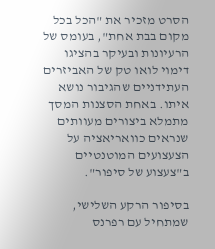הסרט מזכיר את "הכל בכל מקום בבת אחת", בעומס של הרעיונות ובעיקר בהציגו דימוי לואו טק של האביזרים העתידניים שהגיבור נושא איתו. באחת הסצנות המסך מתמלא ביצורים מעוותים שנראים כוואריאציה על הצעצועים המוטנטיים ב"צעצוע של סיפור".

בסיפור הרקע השלישי, שמתחיל עם רפרנס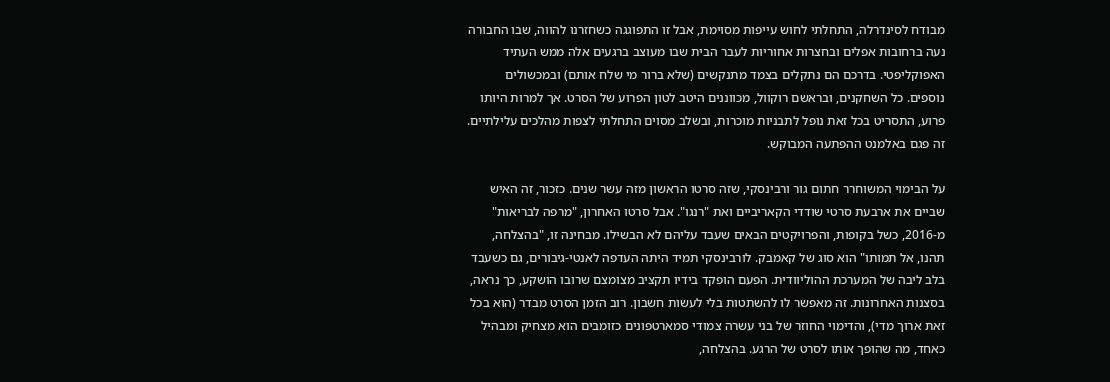מבודח לסינדרלה, התחלתי לחוש עייפות מסוימת, אבל זו התפוגגה כשחזרנו להווה, שבו החבורה נעה ברחובות אפלים ובחצרות אחוריות לעבר הבית שבו מעוצב ברגעים אלה ממש העתיד האפוקליפטי. בדרכם הם נתקלים בצמד מתנקשים (שלא ברור מי שלח אותם) ובמכשולים נוספים. כל השחקנים, ובראשם רוקוול, מכווננים היטב לטון הפרוע של הסרט. אך למרות היותו פרוע, התסריט בכל זאת נופל לתבניות מוכרות, ובשלב מסוים התחלתי לצפות מהלכים עלילתיים. זה פגם באלמנט ההפתעה המבוקש.

על הבימוי המשוחרר חתום גור ורבינסקי, שזה סרטו הראשון מזה עשר שנים. כזכור, זה האיש שביים את ארבעת סרטי שודדי הקאריביים ואת "רנגו". אבל סרטו האחרון, "מרפה לבריאות" מ-2016, כשל בקופות, והפרויקטים הבאים שעבד עליהם לא הבשילו. מבחינה זו, "בהצלחה, תהנו, אל תמותו" הוא סוג של קאמבק. לורבינסקי תמיד היתה העדפה לאנטי-גיבורים, גם כשעבד בלב ליבה של המערכת ההוליוודית. הפעם הופקד בידיו תקציב מצומצם שרובו הושקע, כך נראה, בסצנות האחרונות. זה מאפשר לו להשתטות בלי לעשות חשבון. רוב הזמן הסרט מבדר (הוא בכל זאת ארוך מדי), והדימוי החוזר של בני עשרה צמודי סמארטפונים כזומבים הוא מצחיק ומבהיל כאחד, מה שהופך אותו לסרט של הרגע. בהצלחה,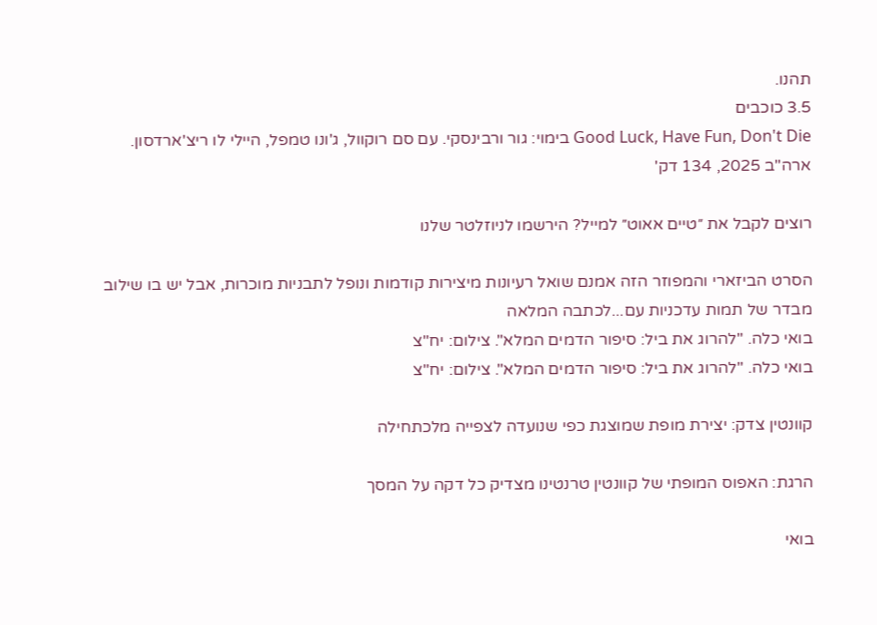תהנו.
3.5 כוכבים
Good Luck, Have Fun, Don't Die בימוי: גור ורבינסקי. עם סם רוקוול, ג'ונו טמפל, היילי לו ריצ'ארדסון. ארה"ב 2025, 134 דק'

רוצים לקבל את ״טיים אאוט״ למייל? הירשמו לניוזלטר שלנו

הסרט הביזארי והמפוזר הזה אמנם שואל רעיונות מיצירות קודמות ונופל לתבניות מוכרות, אבל יש בו שילוב מבדר של תמות עדכניות עם...לכתבה המלאה
בואי כלה. "להרוג את ביל: סיפור הדמים המלא". צילום: יח"צ
בואי כלה. "להרוג את ביל: סיפור הדמים המלא". צילום: יח"צ

קוונטין צדק: יצירת מופת שמוצגת כפי שנועדה לצפייה מלכתחילה

הרגת: האפוס המופתי של קוונטין טרנטינו מצדיק כל דקה על המסך

בואי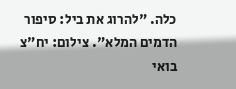כלה. "להרוג את ביל: סיפור הדמים המלא". צילום: יח"צ
בואי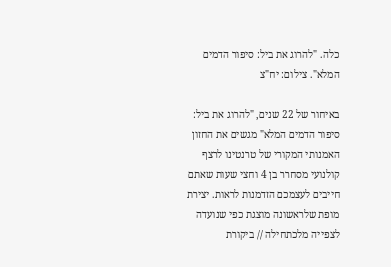כלה. "להרוג את ביל: סיפור הדמים המלא". צילום: יח"צ

באיחור של 22 שנים, "להרוג את ביל: סיפור הדמים המלא" מגשים את החזון האמנותי המקורי של טרנטינו לרצף קולנועי מסחרר בן 4 וחצי שעות שאתם חייבים לעצמכם הזדמנות לראות. יצירת מופת שלראשונה מוצגת כפי שנועדה לצפייה מלכתחילה // ביקורת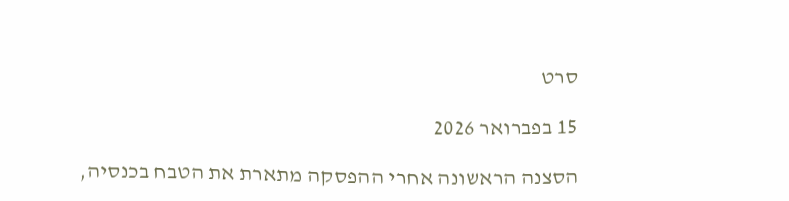סרט

15 בפברואר 2026

הסצנה הראשונה אחרי ההפסקה מתארת את הטבח בכנסיה,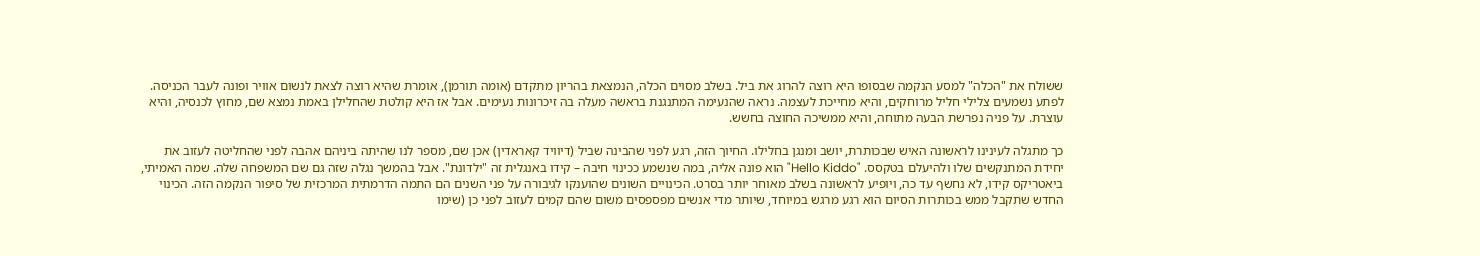ששולח את "הכלה" למסע הנקמה שבסופו היא רוצה להרוג את ביל. בשלב מסוים הכלה, הנמצאת בהריון מתקדם (אומה תורמן), אומרת שהיא רוצה לצאת לנשום אוויר ופונה לעבר הכניסה. לפתע נשמעים צלילי חליל מרוחקים, והיא מחייכת לעצמה. נראה שהנעימה המתנגנת בראשה מעלה בה זיכרונות נעימים. אבל אז היא קולטת שהחלילן באמת נמצא שם, מחוץ לכנסיה, והיא עוצרת. על פניה נפרשת הבעה מתוחה, והיא ממשיכה החוצה בחשש.

כך מתגלה לעינינו לראשונה האיש שבכותרת, יושב ומנגן בחלילו. החיוך הזה, רגע לפני שהבינה שביל (דיוויד קאראדין) אכן שם, מספר לנו שהיתה ביניהם אהבה לפני שהחליטה לעזוב את יחידת המתנקשים שלו ולהיעלם בטקסס. "Hello Kiddo" הוא פונה אליה, במה שנשמע ככינוי חיבה – קידו באנגלית זה "ילדונת". אבל בהמשך נגלה שזה גם שם המשפחה שלה. שמה האמיתי, ביאטריקס קידו, לא נחשף עד כה, ויופיע לראשונה בשלב מאוחר יותר בסרט. הכינויים השונים שהוענקו לגיבורה על פני השנים הם התמה הדרמתית המרכזית של סיפור הנקמה הזה. הכינוי החדש שתקבל ממש בכותרות הסיום הוא רגע מרגש במיוחד, שיותר מדי אנשים מפספסים משום שהם קמים לעזוב לפני כן (שימו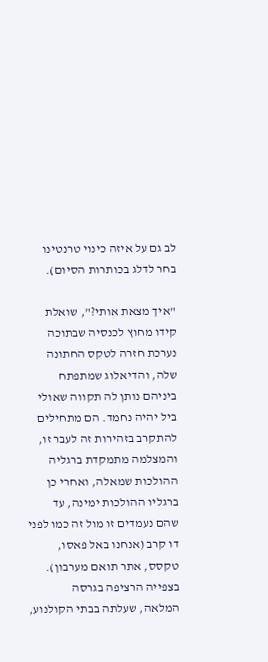לב גם על איזה כינוי טרנטינו בחר לדלג בכותרות הסיום).

"איך מצאת אותי?", שואלת קידו מחוץ לכנסיה שבתוכה נערכת חזרה לטקס החתונה שלה, והדיאלוג שמתפתח ביניהם נותן לה תקווה שאולי ביל יהיה נחמד. הם מתחילים להתקרב בזהירות זה לעבר זו, והמצלמה מתמקדת ברגליה ההולכות שמאלה, ואחרי כן ברגליו ההולכות ימינה, עד שהם נעמדים זו מול זה כמו לפני דו קרב (אנחנו באל פאסו, טקסס, אתר תואם מערבון). בצפייה הרציפה בגרסה המלאה, שעלתה בבתי הקולנוע,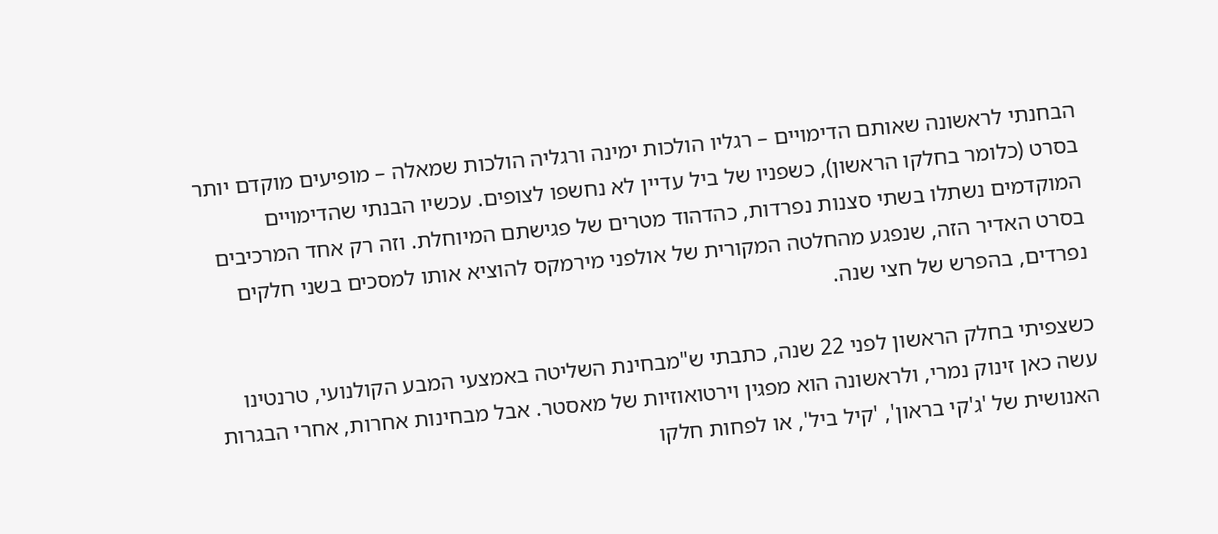הבחנתי לראשונה שאותם הדימויים – רגליו הולכות ימינה ורגליה הולכות שמאלה – מופיעים מוקדם יותר בסרט (כלומר בחלקו הראשון), כשפניו של ביל עדיין לא נחשפו לצופים. עכשיו הבנתי שהדימויים המוקדמים נשתלו בשתי סצנות נפרדות, כהדהוד מטרים של פגישתם המיוחלת. וזה רק אחד המרכיבים בסרט האדיר הזה, שנפגע מהחלטה המקורית של אולפני מירמקס להוציא אותו למסכים בשני חלקים נפרדים, בהפרש של חצי שנה.

כשצפיתי בחלק הראשון לפני 22 שנה, כתבתי ש"מבחינת השליטה באמצעי המבע הקולנועי, טרנטינו עשה כאן זינוק נמרי, ולראשונה הוא מפגין וירטואוזיות של מאסטר. אבל מבחינות אחרות, אחרי הבגרות האנושית של 'ג'קי בראון', 'קיל ביל', או לפחות חלקו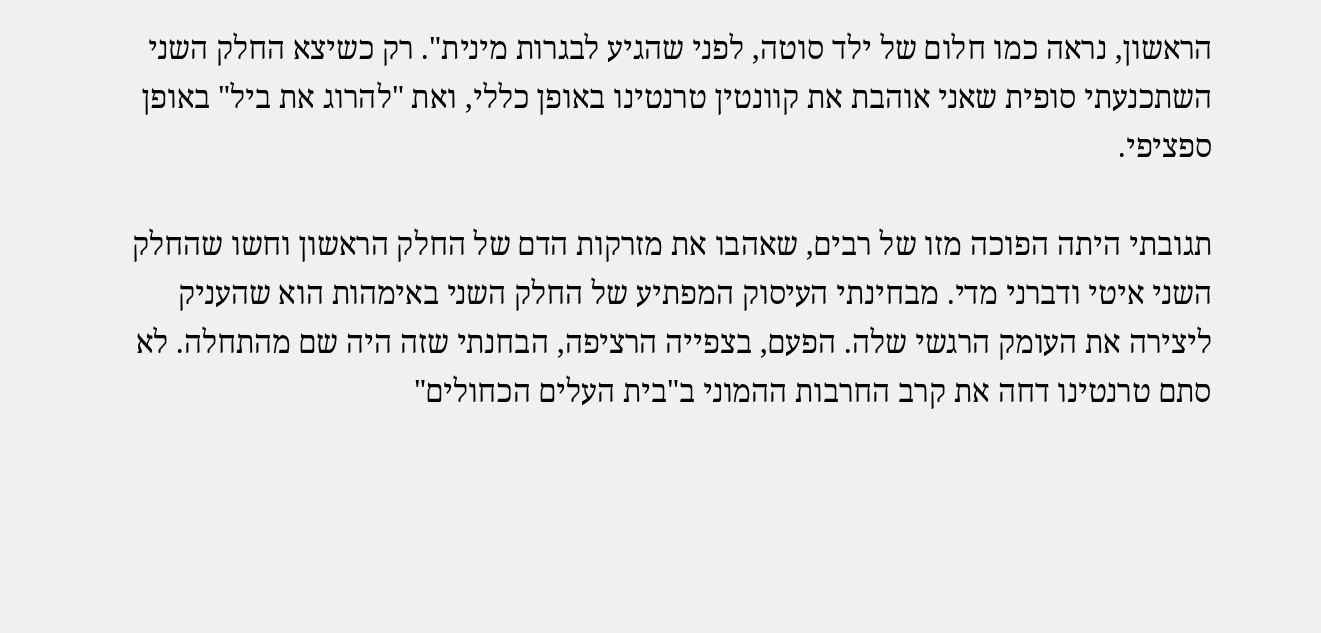הראשון, נראה כמו חלום של ילד סוטה, לפני שהגיע לבגרות מינית". רק כשיצא החלק השני השתכנעתי סופית שאני אוהבת את קוונטין טרנטינו באופן כללי, ואת "להרוג את ביל" באופן ספציפי.

תגובתי היתה הפוכה מזו של רבים, שאהבו את מזרקות הדם של החלק הראשון וחשו שהחלק השני איטי ודברני מדי. מבחינתי העיסוק המפתיע של החלק השני באימהות הוא שהעניק ליצירה את העומק הרגשי שלה. הפעם, בצפייה הרציפה, הבחנתי שזה היה שם מהתחלה. לא סתם טרנטינו דחה את קרב החרבות ההמוני ב"בית העלים הכחולים"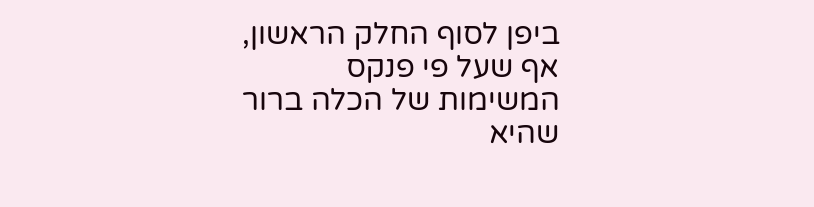ביפן לסוף החלק הראשון, אף שעל פי פנקס המשימות של הכלה ברור שהיא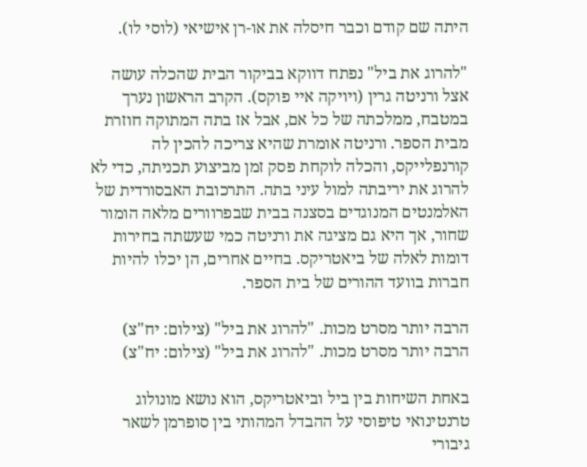היתה שם קודם וכבר חיסלה את או-רן אישיאי (לוסי לו).

"להרוג את ביל" נפתח דווקא בביקור הבית שהכלה עושה אצל ורניטה גרין (ויויקה איי פוקס). הקרב הראשון נערך במטבח, ממלכתה של כל אם, אבל אז בתה המתוקה חוזרת מבית הספר. ורניטה אומרת שהיא צריכה להכין לה קורנפלייקס, והכלה לוקחת פסק זמן מביצוע תכניתה, כדי לא להרוג את יריבתה למול עיני בתה. התרכובת האבסורדית של האלמנטים המנוגדים בסצנה בבית שבפרוורים מלאה הומור שחור, אך היא גם מציגה את ורניטה כמי שעשתה בחירות דומות לאלה של ביאטריקס. בחיים אחרים, הן יכלו להיות חברות בוועד ההורים של בית הספר.

הרבה יותר מסרט מכות. "להרוג את ביל" (צילום: יח"צ)
הרבה יותר מסרט מכות. "להרוג את ביל" (צילום: יח"צ)

באחת השיחות בין ביל וביאטריקס, הוא נושא מונולוג טרנטינואי טיפוסי על ההבדל המהותי בין סופרמן לשאר גיבורי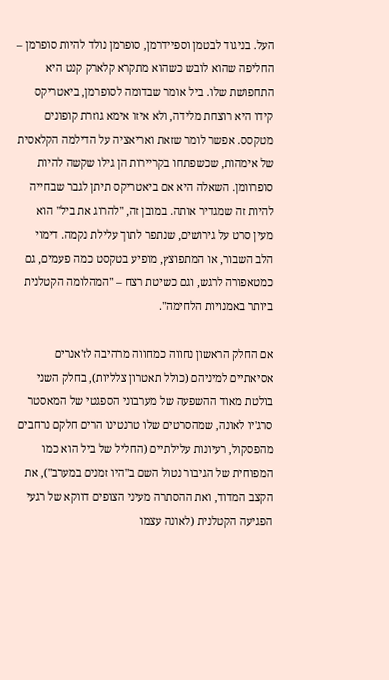העל. בניגוד לבטמן וספיידרמן, סופרמן נולד להיות סופרמן – החליפה שהוא לובש כשהוא מתקרא קלארק קנט היא התחפושת שלו. ביל אומר שבדומה לסופרמן, ביאטריקס קידו היא רוצחת מלידה, ולא איזו אימא גוזרת קופונים מטקסס. אפשר לומר שזאת ואריאציה על הדילמה הקלאסית של אימהות, שכשפתחו בקריירות הן גילו שקשה להיות סופרוומן. השאלה היא אם ביאטריקס תיתן לגבר שבחייה להיות זה שמגדיר אותה. במובן זה, "להרוג את ביל" הוא מעין סרט על גירושים, שנתפר לתוך עלילת נקמה. דימוי הלב השבור, או המתפוצץ, מופיע בטקסט כמה פעמים, גם כמטאפורה לרגש, וגם כשיטת רצח – "המהלומה הקטלנית ביותר באמנויות הלחימה".

אם החלק הראשון נחווה כמחווה מרהיבה לז'אנרים אסיאתיים למיניהם (כולל תאטרון צלליות), בחלק השני בולטת מאוד ההשפעה של מערבוני הספגטי של המאסטר סרג'יו לאונה, שמהסרטים שלו טרנטינו הרים חלקם נרחבים מהפסקול, רעיונות עלילתיים (החליל של ביל הוא כמו המפוחית של הגיבור נטול השם ב"היו זמנים במערב"), את הקצב המדוד, ואת ההסתרה מעיני הצופים דווקא של רגעי הפגיעה הקטלנית (לאונה עצמו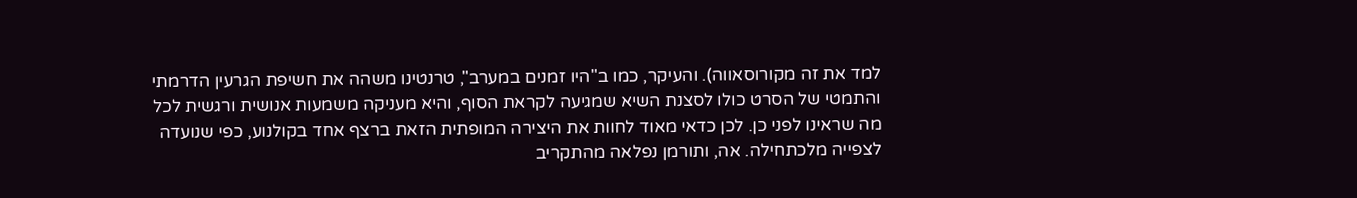למד את זה מקורוסאווה). והעיקר, כמו ב"היו זמנים במערב", טרנטינו משהה את חשיפת הגרעין הדרמתי והתמטי של הסרט כולו לסצנת השיא שמגיעה לקראת הסוף, והיא מעניקה משמעות אנושית ורגשית לכל מה שראינו לפני כן. לכן כדאי מאוד לחוות את היצירה המופתית הזאת ברצף אחד בקולנוע, כפי שנועדה לצפייה מלכתחילה. אה, ותורמן נפלאה מהתקריב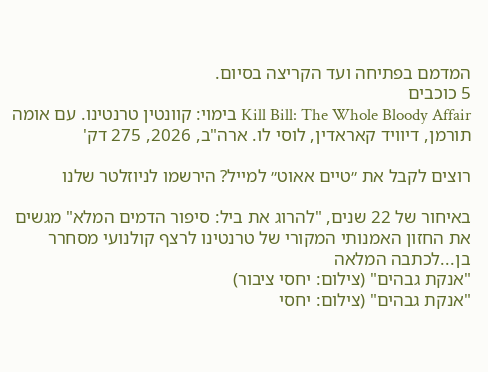המדמם בפתיחה ועד הקריצה בסיום.
5 כוכבים
Kill Bill: The Whole Bloody Affair בימוי: קוונטין טרנטינו. עם אומה תורמן, דיוויד קאראדין, לוסי לו. ארה"ב, 2026, 275 דק'

רוצים לקבל את ״טיים אאוט״ למייל? הירשמו לניוזלטר שלנו

באיחור של 22 שנים, "להרוג את ביל: סיפור הדמים המלא" מגשים את החזון האמנותי המקורי של טרנטינו לרצף קולנועי מסחרר בן...לכתבה המלאה
"אנקת גבהים" (צילום: יחסי ציבור)
"אנקת גבהים" (צילום: יחסי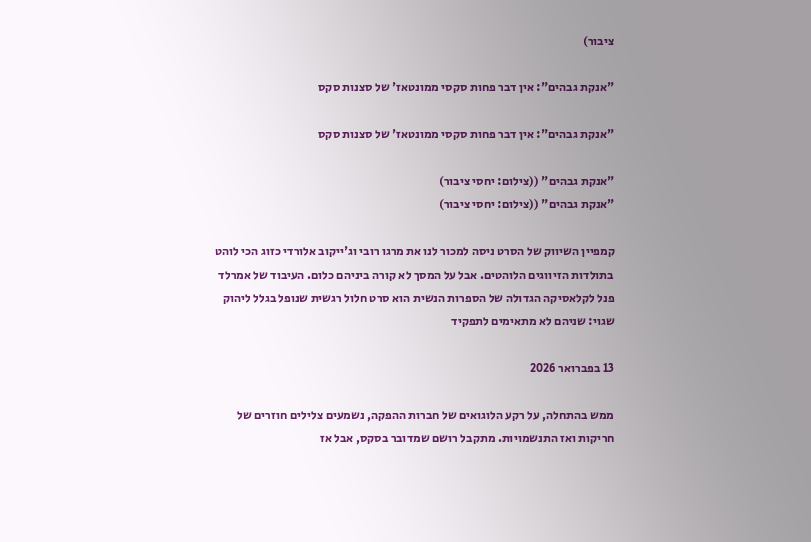ציבור)

"אנקת גבהים": אין דבר פחות סקסי ממונטאז' של סצנות סקס

"אנקת גבהים": אין דבר פחות סקסי ממונטאז' של סצנות סקס

"אנקת גבהים" ((צילום: יחסי ציבור)
"אנקת גבהים" ((צילום: יחסי ציבור)

קמפיין השיווק של הסרט ניסה למכור לנו את מרגו רובי וג'ייקוב אלורדי כזוג הכי לוהט בתולדות הזיווגים הלוהטים. אבל על המסך לא קורה ביניהם כלום. העיבוד של אמרלד פנל לקלאסיקה הגדולה של הספרות הנשית הוא סרט חלול רגשית שנופל בגלל ליהוק שגוי: שניהם לא מתאימים לתפקיד

13 בפברואר 2026

ממש בהתחלה, על רקע הלוגואים של חברות ההפקה, נשמעים צלילים חוזרים של חריקות ואז התנשמויות. מתקבל רושם שמדובר בסקס, אבל אז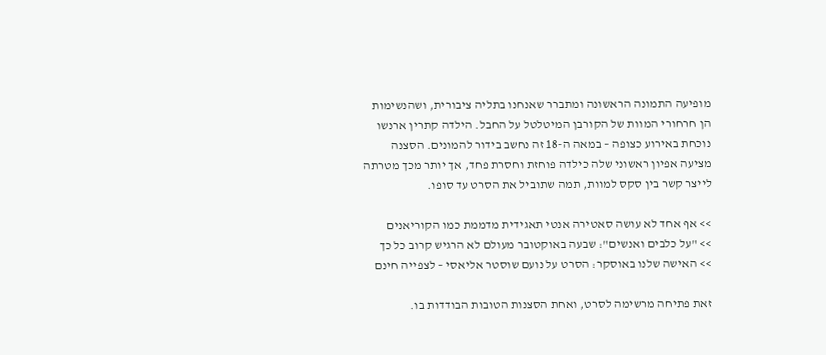מופיעה התמונה הראשונה ומתברר שאנחנו בתליה ציבורית, ושהנשימות הן חרחורי המוות של הקורבן המיטלטל על החבל. הילדה קתרין ארנשו נוכחת באירוע כצופה – במאה ה-18 זה נחשב בידור להמונים. הסצנה מציעה אפיון ראשוני שלה כילדה פוחזת וחסרת פחד, אך יותר מכך מטרתה לייצר קשר בין סקס למוות, תמה שתוביל את הסרט עד סופו.

>> אף אחד לא עושה סאטירה אנטי תאגידית מדממת כמו הקוריאנים
>> "על כלבים ואנשים": שבעה באוקטובר מעולם לא הרגיש קרוב כל כך
>> האישה שלנו באוסקר: הסרט על נועם שוסטר אליאסי – לצפייה חינם

זאת פתיחה מרשימה לסרט, ואחת הסצנות הטובות הבודדות בו.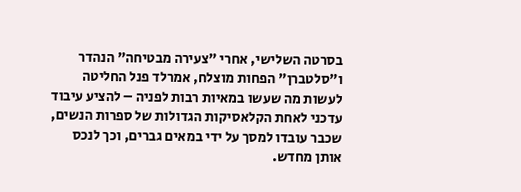בסרטה השלישי, אחרי "צעירה מבטיחה" הנהדר ו"סלטברן" הפחות מוצלח, אמרלד פנל החליטה לעשות מה שעשו במאיות רבות לפניה – להציע עיבוד עדכני לאחת הקלאסיקות הגדולות של ספרות הנשים, שכבר עובדו למסך על ידי במאים גברים, וכך לנכס אותן מחדש.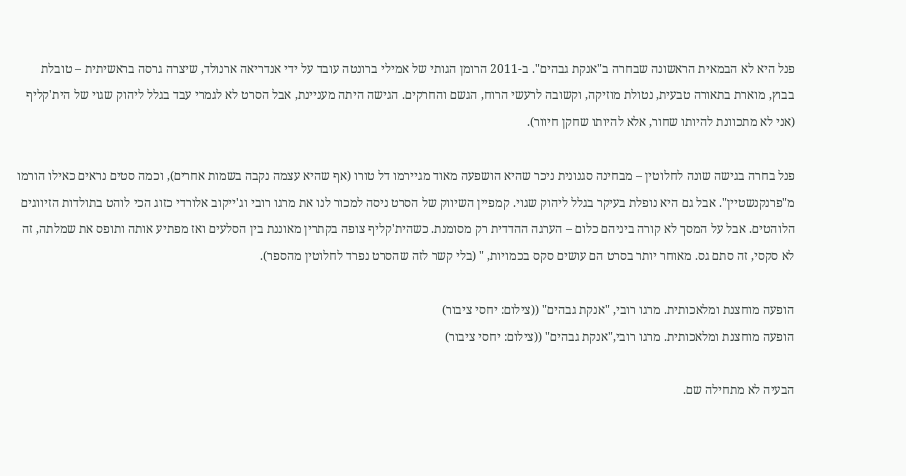פנל היא לא הבמאית הראשונה שבחרה ב"אנקת גבהים". ב-2011 הרומן הגותי של אמילי ברונטה עובד על ידי אנדריאה ארנולד, שיצרה גרסה בראשיתית – טובלת בבוץ, מוארת בתאורה טבעית, נטולת מוזיקה, וקשובה לרעשי הרוח, הגשם והחרקים. הגישה היתה מעניינת, אבל הסרט לא לגמרי עבד בגלל ליהוק שגוי של הית'קליף (אני לא מתכוונת להיותו שחור, אלא להיותו שחקן חיוור).

פנל בחרה בגישה שונה לחלוטין – מבחינה סגנונית ניכר שהיא הושפעה מאוד מגיירמו דל טורו (אף שהיא עצמה נקבה בשמות אחרים), וכמה סטים נראים כאילו הורמו מ"פרנקנשטיין". אבל גם היא נופלת בעיקר בגלל ליהוק שגוי. קמפיין השיווק של הסרט ניסה למכור לנו את מרגו רובי וג'ייקוב אלורדי כזוג הכי לוהט בתולדות הזיווגים הלוהטים. אבל על המסך לא קורה ביניהם כלום – הערגה ההדדית רק מסומנת. כשהית'קליף צופה בקתרין מאוננת בין הסלעים ואז מפתיע אותה ותופס את שמלתה, זה לא סקסי, זה סתם גס. מאוחר יותר בסרט הם עושים סקס בכמויות, " (בלי קשר לזה שהסרט נפרד לחלוטין מהספר).

הופעה מוחצנת ומלאכותית. מרגו רובי, "אנקת גבהים" ((צילום: יחסי ציבור)
הופעה מוחצנת ומלאכותית. מרגו רובי,"אנקת גבהים" ((צילום: יחסי ציבור)

הבעיה לא מתחילה שם.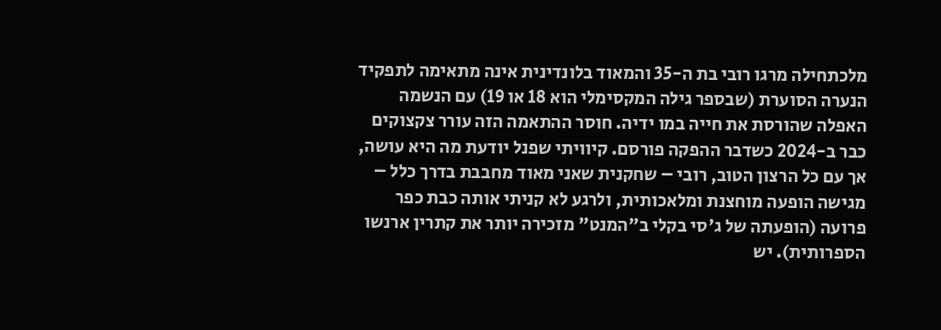מלכתחילה מרגו רובי בת ה-35 והמאוד בלונדינית אינה מתאימה לתפקיד הנערה הסוערת (שבספר גילה המקסימלי הוא 18 או 19) עם הנשמה האפלה שהורסת את חייה במו ידיה. חוסר ההתאמה הזה עורר צקצוקים כבר ב-2024 כשדבר ההפקה פורסם. קיוויתי שפנל יודעת מה היא עושה, אך עם כל הרצון הטוב, רובי – שחקנית שאני מאוד מחבבת בדרך כלל – מגישה הופעה מוחצנת ומלאכותית, ולרגע לא קניתי אותה כבת כפר פרועה (הופעתה של ג'סי בקלי ב"המנט" מזכירה יותר את קתרין ארנשו הספרותית). יש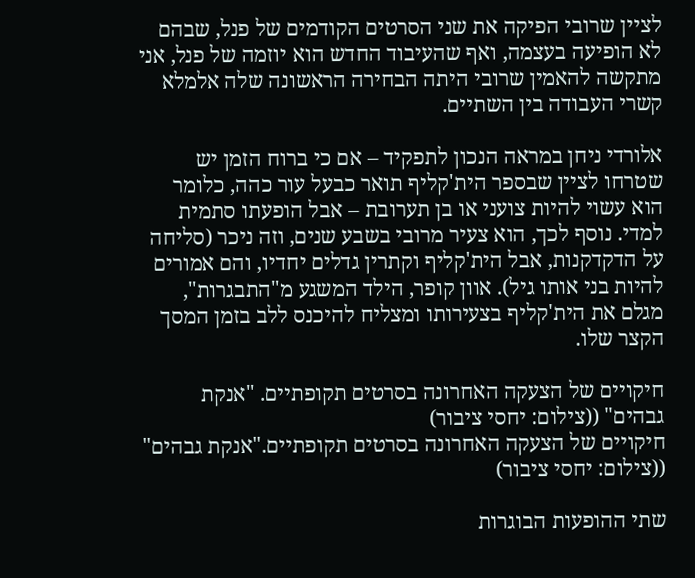לציין שרובי הפיקה את שני הסרטים הקודמים של פנל, שבהם לא הופיעה בעצמה, ואף שהעיבוד החדש הוא יוזמה של פנל, אני מתקשה להאמין שרובי היתה הבחירה הראשונה שלה אלמלא קשרי העבודה בין השתיים.

אלורדי ניחן במראה הנכון לתפקיד – אם כי ברוח הזמן יש שטרחו לציין שבספר הית'קליף תואר כבעל עור כהה, כלומר הוא עשוי להיות צועני או בן תערובת – אבל הופעתו סתמית למדי. נוסף לכך, הוא צעיר מרובי בשבע שנים, וזה ניכר (סליחה על הדקדקנות, אבל הית'קליף וקתרין גדלים יחדיו, והם אמורים להיות בני אותו גיל). אוון קופר, הילד המשגע מ"התבגרות", מגלם את הית'קליף בצעירותו ומצליח להיכנס ללב בזמן המסך הקצר שלו.

חיקויים של הצעקה האחרונה בסרטים תקופתיים. "אנקת גבהים" ((צילום: יחסי ציבור)
חיקויים של הצעקה האחרונה בסרטים תקופתיים."אנקת גבהים" ((צילום: יחסי ציבור)

שתי ההופעות הבוגרות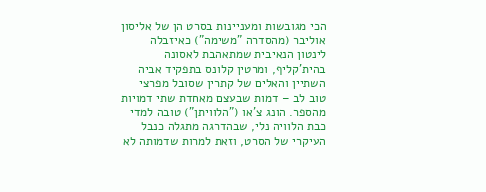הכי מגובשות ומעניינות בסרט הן של אליסון אוליבר (מהסדרה "משימה") כאיזבלה לינטון הנאיבית שמתאהבת לאסונה בהית'קליף, ומרטין קלונס בתפקיד אביה השתיין והאלים של קתרין שסובל מפרצי טוב לב – דמות שבעצם מאחדת שתי דמויות מהספר. הונג צ'או ("הלוויתן") טובה למדי כבת הלוויה נלי, שבהדרגה מתגלה כנבל העיקרי של הסרט, וזאת למרות שדמותה לא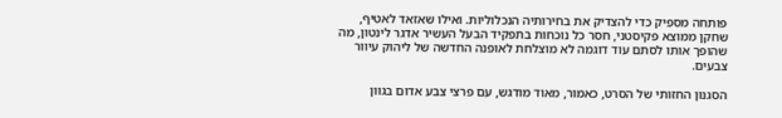פותחה מספיק כדי להצדיק את בחירותיה הנכלוליות. ואילו שאזאד לאטיף, שחקן ממוצא פקיסטני, חסר כל נוכחות בתפקיד הבעל העשיר אדגר לינטון, מה שהופך אותו לסתם עוד דוגמה לא מוצלחת לאופנה החדשה של ליהוק עיוור צבעים.

הסגנון החזותי של הסרט, כאמור, מאוד מודגש, עם פרצי צבע אדום בגוון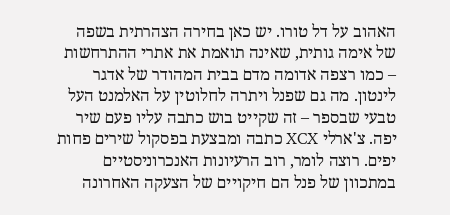האהוב על דל טורו. יש כאן בחירה הצהרתית בשפה של אימה גותית, שאינה תואמת את אתרי ההתרחשות – כמו רצפה אדומה מדם בבית המהודר של אדגר לינטון. מה גם שפנל ויתרה לחלוטין על האלמנט העל טבעי שבספר – זה שקייט בוש כתבה עליו פעם שיר יפה. צ'ארלי XCX כתבה ומבצעת בפסקול שירים פחות יפים. רוצה לומר, רוב הרעיונות האנכרוניסטיים במתכוון של פנל הם חיקויים של הצעקה האחרונה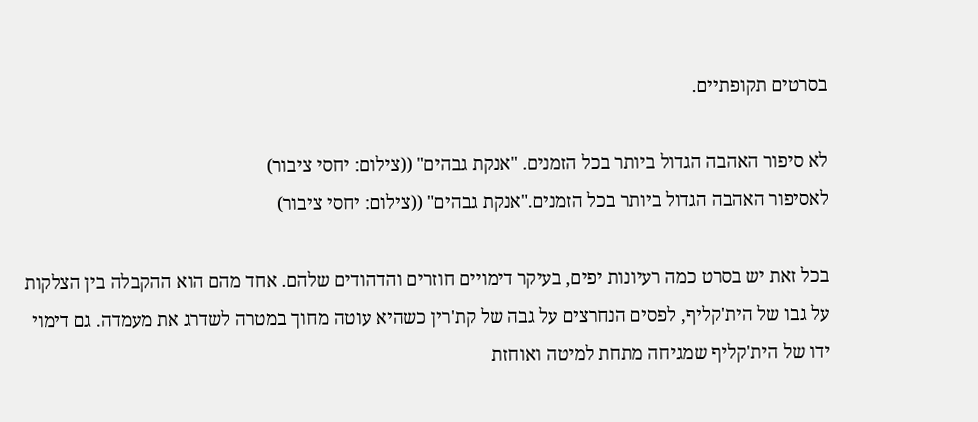בסרטים תקופתיים.

לא סיפור האהבה הגדול ביותר בכל הזמנים. "אנקת גבהים" ((צילום: יחסי ציבור)
לאסיפור האהבה הגדול ביותר בכל הזמנים."אנקת גבהים" ((צילום: יחסי ציבור)

בכל זאת יש בסרט כמה רעיונות יפים, בעיקר דימויים חוזרים והדהודים שלהם. אחד מהם הוא ההקבלה בין הצלקות על גבו של הית'קליף, לפסים הנחרצים על גבה של קת'רין כשהיא עוטה מחוך במטרה לשדרג את מעמדה. גם דימוי ידו של הית'קליף שמגיחה מתחת למיטה ואוחזת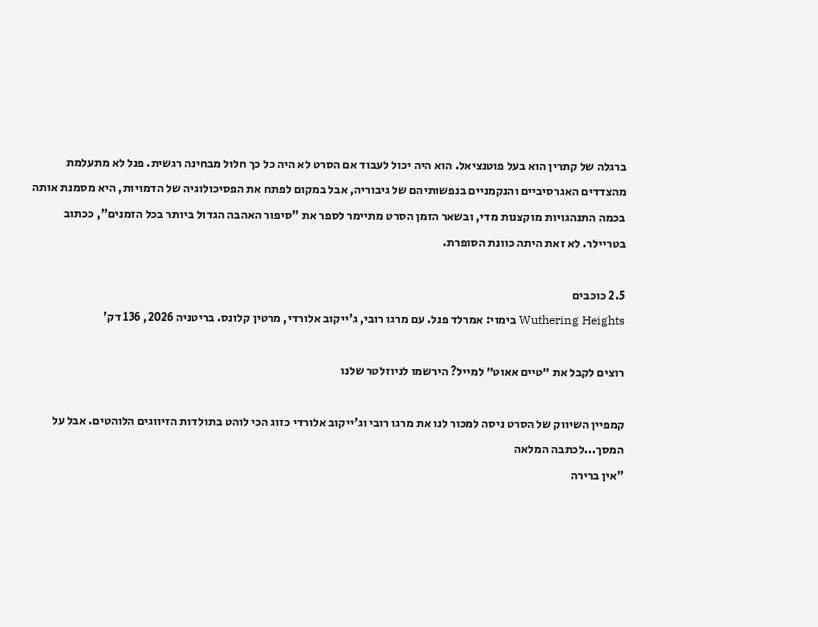ברגלה של קתרין הוא בעל פוטנציאל. הוא היה יכול לעבוד אם הסרט לא היה כל כך חלול מבחינה רגשית. פנל לא מתעלמת מהצדדים האגרסיביים והנקמניים בנפשותיהם של גיבוריה, אבל במקום לפתח את הפסיכולוגיה של הדמויות, היא מסמנת אותה בכמה התנהגויות מוקצנות מדי, ובשאר הזמן הסרט מתיימר לספר את "סיפור האהבה הגדול ביותר בכל הזמנים", ככתוב בטריילר. לא זאת היתה כוונת הסופרת.

2.5 כוכבים
Wuthering Heights בימוי: אמרלד פנל. עם מרגו רובי, ג'ייקוב אלורדי, מרטין קלונס. בריטניה 2026, 136 דק'

רוצים לקבל את ״טיים אאוט״ למייל? הירשמו לניוזלטר שלנו

קמפיין השיווק של הסרט ניסה למכור לנו את מרגו רובי וג'ייקוב אלורדי כזוג הכי לוהט בתולדות הזיווגים הלוהטים. אבל על המסך...לכתבה המלאה
"אין ברירה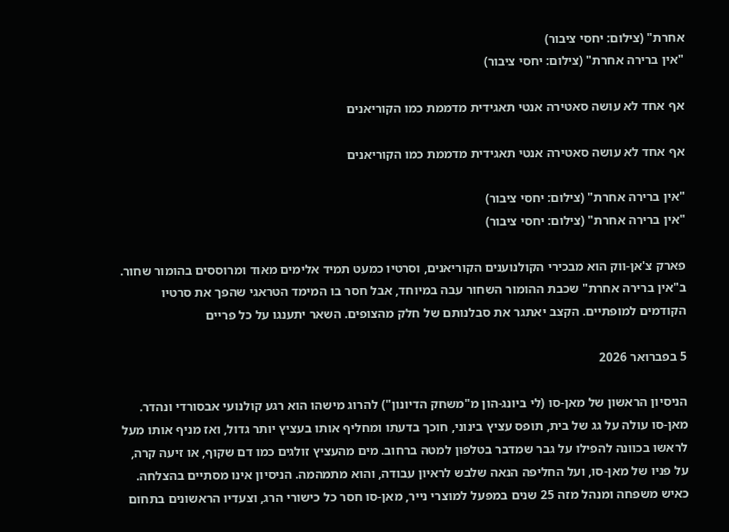אחרת" (צילום: יחסי ציבור)
"אין ברירה אחרת" (צילום: יחסי ציבור)

אף אחד לא עושה סאטירה אנטי תאגידית מדממת כמו הקוריאנים

אף אחד לא עושה סאטירה אנטי תאגידית מדממת כמו הקוריאנים

"אין ברירה אחרת" (צילום: יחסי ציבור)
"אין ברירה אחרת" (צילום: יחסי ציבור)

פארק צ'אן-ווק הוא מבכירי הקולנוענים הקוריאנים, וסרטיו כמעט תמיד אלימים מאוד ומרוססים בהומור שחור. ב"אין ברירה אחרת" שכבת ההומור השחור עבה במיוחד, אבל חסר בו המימד הטראגי שהפך את סרטיו הקודמים למופתיים. הקצב יאתגר את סבלנותם של חלק מהצופים. השאר יתענגו על כל פריים

5 בפברואר 2026

הניסיון הראשון של מאן-סו (לי ביונג-הון מ"משחק הדיונון") להרוג מישהו הוא רגע קולנועי אבסורדי ונהדר. מאן-סו עולה על גג של בית, תופס עציץ בינוני, חוכך בדעתו ומחליף אותו בעציץ יותר גדול, ואז מניף אותו מעל לראשו בכוונה להפילו על גבר שמדבר בטלפון למטה ברחוב. מים מהעציץ זולגים כמו דם שקוף, או זיעה קרה, על פניו של מאן-סו, ועל החליפה הנאה שלבש לראיון עבודה, והוא מתמהמה. הניסיון אינו מסתיים בהצלחה. כאיש משפחה ומנהל מזה 25 שנים במפעל למוצרי נייר, מאן-סו חסר כל כישורי הרג, וצעדיו הראשונים בתחום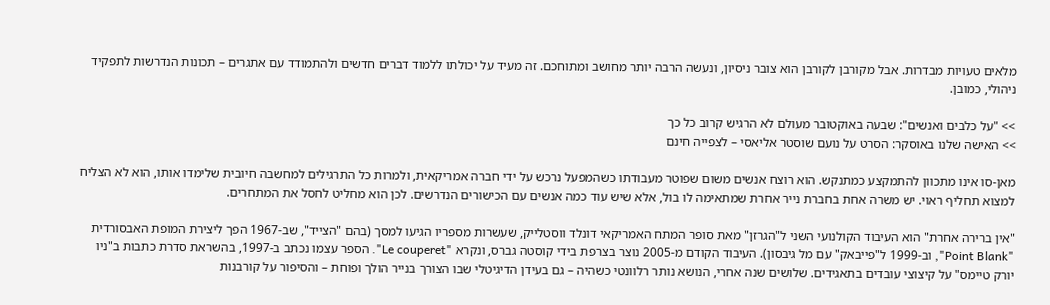מלאים טעויות מבדרות. אבל מקורבן לקורבן הוא צובר ניסיון, ונעשה הרבה יותר מחושב ומתוחכם. זה מעיד על יכולתו ללמוד דברים חדשים ולהתמודד עם אתגרים – תכונות הנדרשות לתפקיד ניהולי, כמובן.

>> "על כלבים ואנשים": שבעה באוקטובר מעולם לא הרגיש קרוב כל כך
>> האישה שלנו באוסקר: הסרט על נועם שוסטר אליאסי – לצפייה חינם

מאן-סו אינו מתכוון להתמקצע כמתנקש. הוא רוצח אנשים משום שפוטר מעבודתו כשהמפעל נרכש על ידי חברה אמריקאית, ולמרות כל התרגילים למחשבה חיובית שלימדו אותו, הוא לא הצליח למצוא תחליף ראוי. יש משרה אחת בחברת נייר אחרת שמתאימה לו בול, אלא שיש עוד כמה אנשים עם הכישורים הנדרשים. לכן הוא מחליט לחסל את המתחרים.

"אין ברירה אחרת" הוא העיבוד הקולנועי השני ל"הגרזן" מאת סופר המתח האמריקאי דונלד ווסטלייק, שעשרות מספריו הגיעו למסך (בהם "הצייד", שב-1967 הפך ליצירת המופת האבסורדית "Point Blank", וב-1999 ל"פייבאק" עם מל גיבסון). העיבוד הקודם מ-2005 נוצר בצרפת בידי קוסטה גברס, ונקרא "Le couperet". הספר עצמו נכתב ב-1997, בהשראת סדרת כתבות ב"ניו יורק טיימס" על קיצוצי עובדים בתאגידים. שלושים שנה אחרי, הנושא נותר רלוונטי כשהיה – גם בעידן הדיגיטלי שבו הצורך בנייר הולך ופוחת – והסיפור על קורבנות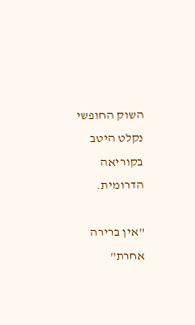השוק החופשי נקלט היטב בקוריאה הדרומית.

"אין ברירה אחרת"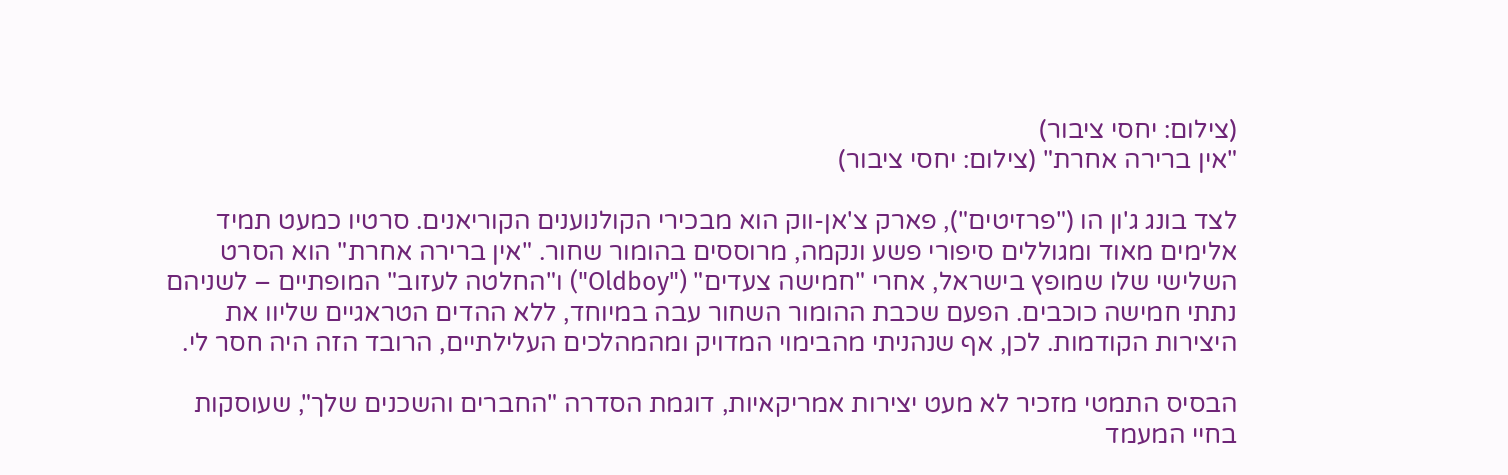(צילום: יחסי ציבור)
"אין ברירה אחרת" (צילום: יחסי ציבור)

לצד בונג ג'ון הו ("פרזיטים"), פארק צ'אן-ווק הוא מבכירי הקולנוענים הקוריאנים. סרטיו כמעט תמיד אלימים מאוד ומגוללים סיפורי פשע ונקמה, מרוססים בהומור שחור. "אין ברירה אחרת" הוא הסרט השלישי שלו שמופץ בישראל, אחרי "חמישה צעדים" ("Oldboy") ו"החלטה לעזוב" המופתיים – לשניהם נתתי חמישה כוכבים. הפעם שכבת ההומור השחור עבה במיוחד, ללא ההדים הטראגיים שליוו את היצירות הקודמות. לכן, אף שנהניתי מהבימוי המדויק ומהמהלכים העלילתיים, הרובד הזה היה חסר לי.

הבסיס התמטי מזכיר לא מעט יצירות אמריקאיות, דוגמת הסדרה "החברים והשכנים שלך", שעוסקות בחיי המעמד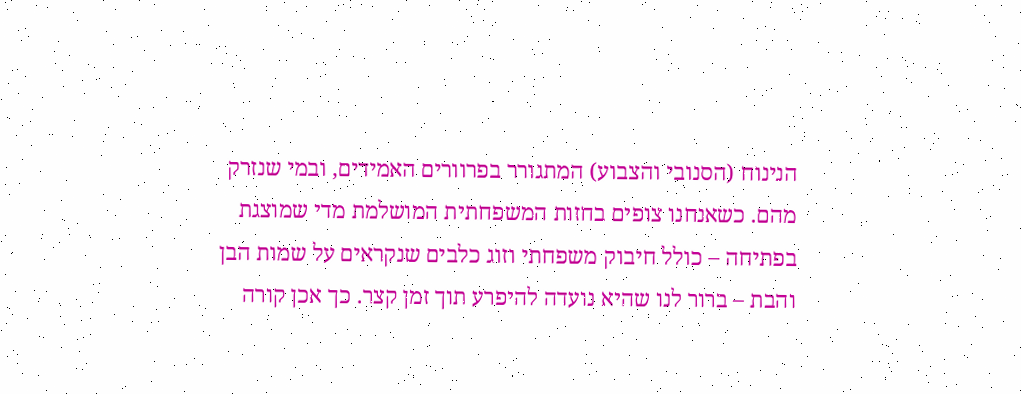הנינוח (הסנובי והצבוע) המתגורר בפרוורים האמידים, ובמי שנזרק מהם. כשאנחנו צופים בחזות המשפחתית המושלמת מדי שמוצגת בפתיחה – כולל חיבוק משפחתי וזוג כלבים שנקראים על שמות הבן והבת – ברור לנו שהיא נועדה להיפרע תוך זמן קצר. כך אכן קורה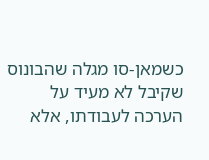כשמאן-סו מגלה שהבונוס שקיבל לא מעיד על הערכה לעבודתו, אלא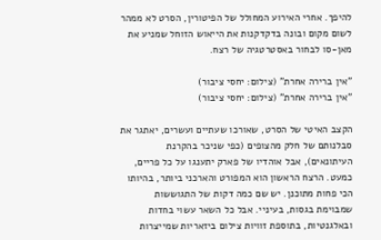להיפך. אחרי האירוע המחולל של הפיטורין, הסרט לא ממהר לשום מקום ובונה בדקדקנות את הייאוש הזוחל שמניע את מאן-סו לבחור באסטרטגיה של רצח.

"אין ברירה אחרת" (צילום: יחסי ציבור)
"אין ברירה אחרת" (צילום: יחסי ציבור)

הקצב האיטי של הסרט, שאורכו שעתיים ועשרים, יאתגר את סבלנותם של חלק מהצופים (כפי שניכר בהקרנת העיתונאים), אבל אוהדיו של פארק יתענגו על כל פריים, כמעט. הרצח הראשון הוא המפורט והארכני ביותר, בהיותו הכי פחות מתוכנן. יש שם כמה דקות של התגוששות שמבוימת בגסות, בעיניי. אבל כל השאר עשוי בחדות ובאלגנטיות, בתוספת זוויות צילום ביזאריות שמייצרות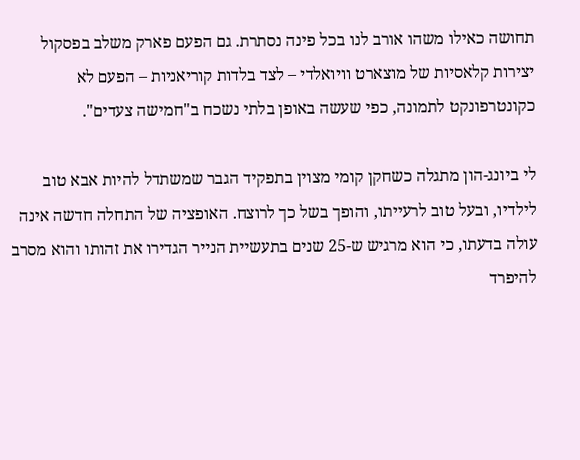תחושה כאילו משהו אורב לנו בכל פינה נסתרת. גם הפעם פארק משלב בפסקול יצירות קלאסיות של מוצארט וויואלדי – לצד בלדות קוריאניות – הפעם לא כקונטרפונקט לתמונה, כפי שעשה באופן בלתי נשכח ב"חמישה צעדים".

לי ביונג-הון מתגלה כשחקן קומי מצוין בתפקיד הגבר שמשתדל להיות אבא טוב לילדיו, ובעל טוב לרעייתו, והופך בשל כך לרוצח. האופציה של התחלה חדשה אינה עולה בדעתו, כי הוא מרגיש ש-25 שנים בתעשיית הנייר הגדירו את זהותו והוא מסרב להיפרד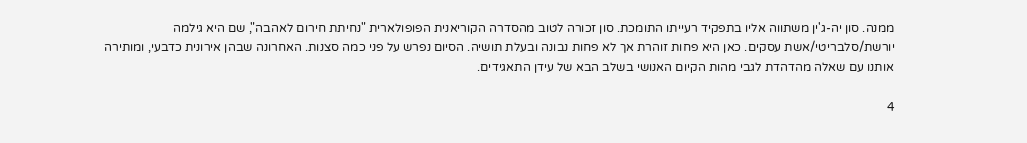ממנה. סון יה-ג'ין משתווה אליו בתפקיד רעייתו התומכת. סון זכורה לטוב מהסדרה הקוריאנית הפופולארית "נחיתת חירום לאהבה", שם היא גילמה יורשת/סלבריטי/אשת עסקים. כאן היא פחות זוהרת אך לא פחות נבונה ובעלת תושיה. הסיום נפרש על פני כמה סצנות. האחרונה שבהן אירונית כדבעי, ומותירה אותנו עם שאלה מהדהדת לגבי מהות הקיום האנושי בשלב הבא של עידן התאגידים.

4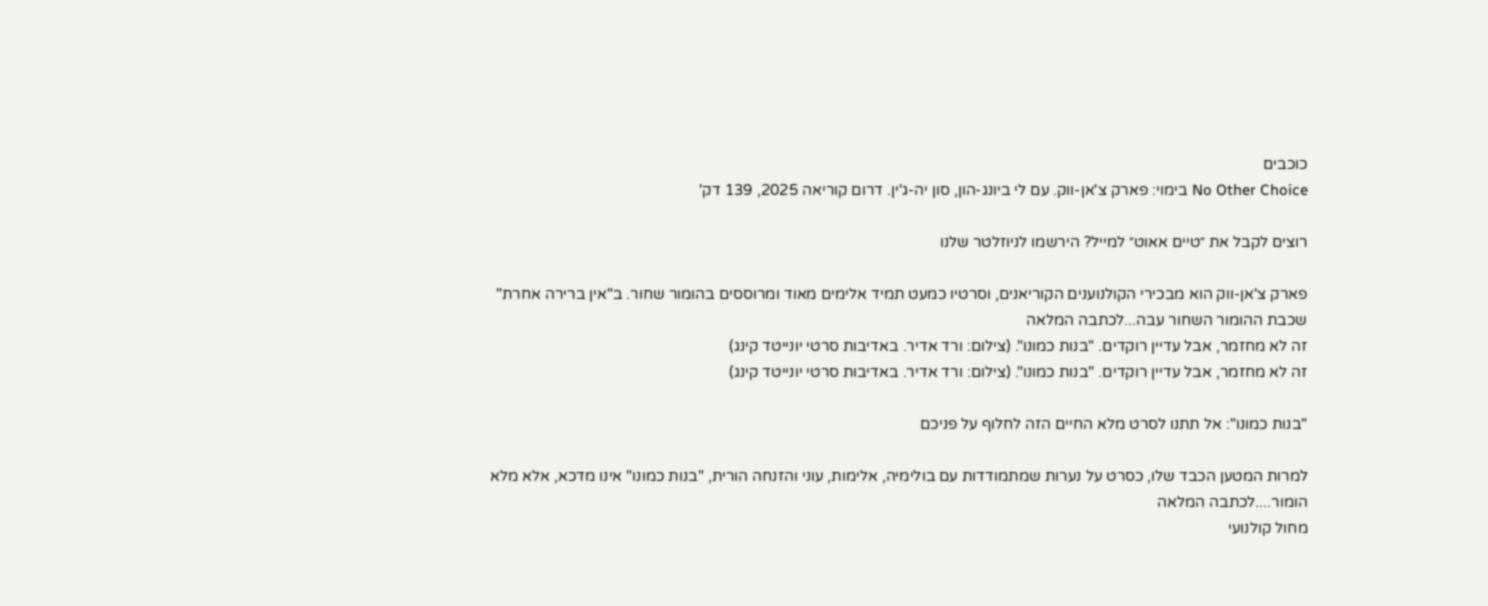כוכבים
No Other Choice בימוי: פארק צ'אן-ווק. עם לי ביונג-הון, סון יה-ג'ין. דרום קוריאה 2025, 139 דק'

רוצים לקבל את ״טיים אאוט״ למייל? הירשמו לניוזלטר שלנו

פארק צ'אן-ווק הוא מבכירי הקולנוענים הקוריאנים, וסרטיו כמעט תמיד אלימים מאוד ומרוססים בהומור שחור. ב"אין ברירה אחרת" שכבת ההומור השחור עבה...לכתבה המלאה
זה לא מחזמר, אבל עדיין רוקדים. "בנות כמונו". (צילום: ורד אדיר. באדיבות סרטי יונייטד קינג)
זה לא מחזמר, אבל עדיין רוקדים. "בנות כמונו". (צילום: ורד אדיר. באדיבות סרטי יונייטד קינג)

"בנות כמונו": אל תתנו לסרט מלא החיים הזה לחלוף על פניכם

למרות המטען הכבד שלו, כסרט על נערות שמתמודדות עם בולימיה, אלימות, עוני והזנחה הורית, "בנות כמונו" אינו מדכא, אלא מלא הומור....לכתבה המלאה
מחול קולנועי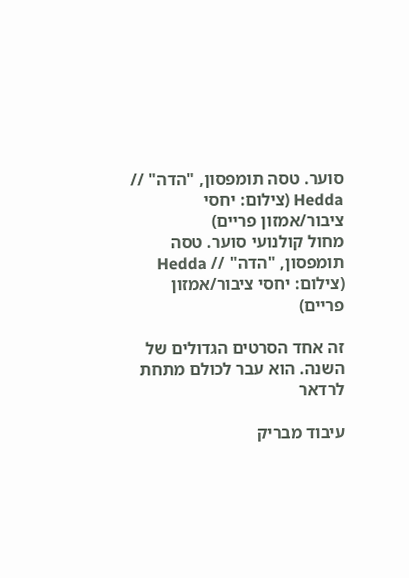סוער. טסה תומפסון, "הדה" // Hedda (צילום: יחסי ציבור/אמזון פריים)
מחול קולנועי סוער. טסה תומפסון, "הדה" // Hedda (צילום: יחסי ציבור/אמזון פריים)

זה אחד הסרטים הגדולים של השנה. הוא עבר לכולם מתחת לרדאר

עיבוד מבריק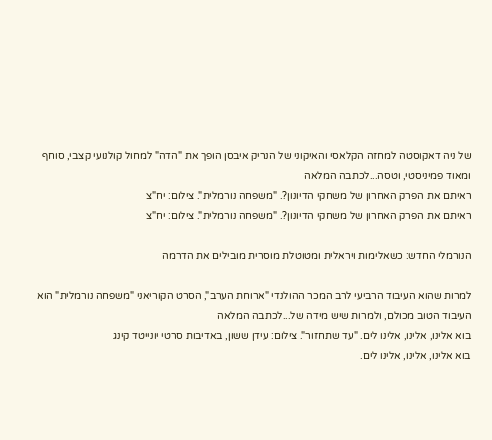של ניה דאקוסטה למחזה הקלאסי והאיקוני של הנריק איבסן הופך את "הדה" למחול קולנועי קצבי, סוחף ומאוד פמיניסטי, וטסה...לכתבה המלאה
ראיתם את הפרק האחרון של משחקי הדיונון?. "משפחה נורמלית". צילום: יח"צ
ראיתם את הפרק האחרון של משחקי הדיונון?. "משפחה נורמלית". צילום: יח"צ

הנורמלי החדש: כשאלימות ויראלית ומטוטלת מוסרית מובילים את הדרמה

למרות שהוא העיבוד הרביעי לרב המכר ההולנדי "ארוחת הערב", הסרט הקוריאני "משפחה נורמלית" הוא העיבוד הטוב מכולם, ולמרות שיש מידה של...לכתבה המלאה
בוא אלינו, אלינו, אלינו לים. "עד שתחזור". צילום: עידן ששון, באדיבות סרטי יונייטד קינג
בוא אלינו, אלינו, אלינו לים.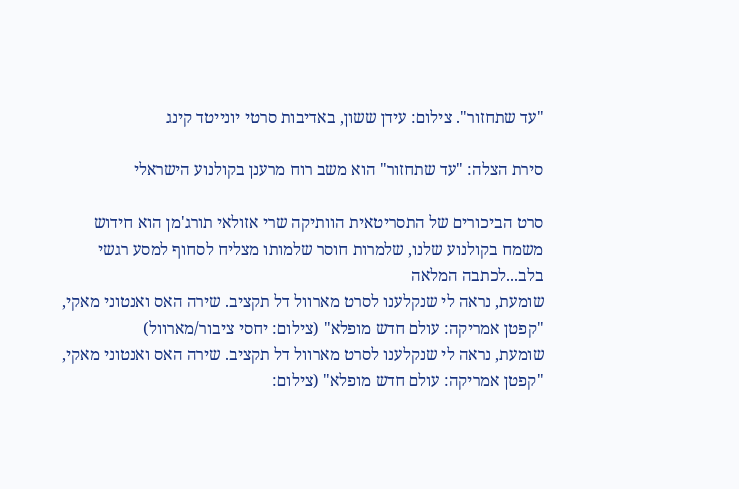"עד שתחזור". צילום: עידן ששון, באדיבות סרטי יונייטד קינג

סירת הצלה: "עד שתחזור" הוא משב רוח מרענן בקולנוע הישראלי

סרט הביכורים של התסריטאית הוותיקה שרי אזולאי תורג'מן הוא חידוש משמח בקולנוע שלנו, שלמרות חוסר שלמותו מצליח לסחוף למסע רגשי בלב...לכתבה המלאה
שומעת, נראה לי שנקלענו לסרט מארוול דל תקציב. שירה האס ואנטוני מאקי, "קפטן אמריקה: עולם חדש מופלא" (צילום: יחסי ציבור/מארוול)
שומעת, נראה לי שנקלענו לסרט מארוול דל תקציב. שירה האס ואנטוני מאקי, "קפטן אמריקה: עולם חדש מופלא" (צילום: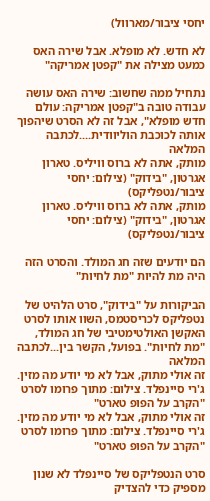יחסי ציבור/מארוול)

לא חדש. לא מופלא. אבל שירה האס כמעט מצילה את "קפטן אמריקה"

נתחיל ממה שחשוב: שירה האס עושה עבודה טובה ב"קפטן אמריקה: עולם חדש מופלא", אבל זה לא הסרט שיהפוך אותה לכוכבת הוליוודית....לכתבה המלאה
מותק, אתה לא ברוס וויליס. טארון אגרטון, "בידוק" (צילום: יחסי ציבור/נטפליקס)
מותק, אתה לא ברוס וויליס. טארון אגרטון, "בידוק" (צילום: יחסי ציבור/נטפליקס)

הם יודעים שזה חג המולד. והסרט הזה היה מת להיות "מת לחיות"

הביקורות על "בידוק", סרט הלהיט של נטפליקס לכריסטמס, השוו אותו לסרט האקשן האולטימטיבי של חג המולד, "מת לחיות". בפועל, הקשר בין...לכתבה המלאה
זה אולי מתוק, אבל לא מי יודע מה מזין. ג'רי סיינפלד. צילום: מתוך פרומו לסרט "הקרב על הפופ טארט"
זה אולי מתוק, אבל לא מי יודע מה מזין. ג'רי סיינפלד. צילום: מתוך פרומו לסרט "הקרב על הפופ טארט"

סרט הנטפליקס של סיינפלד לא שנון מספיק כדי להצדיק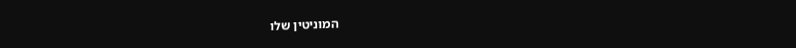המוניטין שלו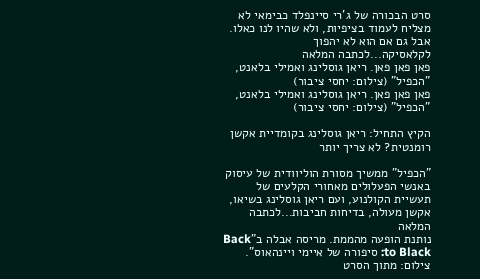סרט הבכורה של ג'רי סיינפלד כבימאי לא מצליח לעמוד בציפיות, ולא שהיו לנו כאלו. אבל גם אם הוא לא יהפוך לקלאסיקה...לכתבה המלאה
פאן פאן פאן. ריאן גוסלינג ואמילי בלאנט, "הכפיל" (צילום: יחסי ציבור)
פאן פאן פאן. ריאן גוסלינג ואמילי בלאנט, "הכפיל" (צילום: יחסי ציבור)

הקיץ התחיל: ריאן גוסלינג בקומדיית אקשן רומנטית? לא צריך יותר

"הכפיל" ממשיך מסורת הוליוודית של עיסוק באנשי הפעלולים מאחורי הקלעים של תעשיית הקולנוע, ועם ריאן גוסלינג בשיאו, אקשן מעולה, בדיחות חביבות...לכתבה המלאה
נותנת הופעה מהממת. מריסה אבלה ב"Back to Black: סיפורה של איימי ויינהאוס". צילום: מתוך הסרט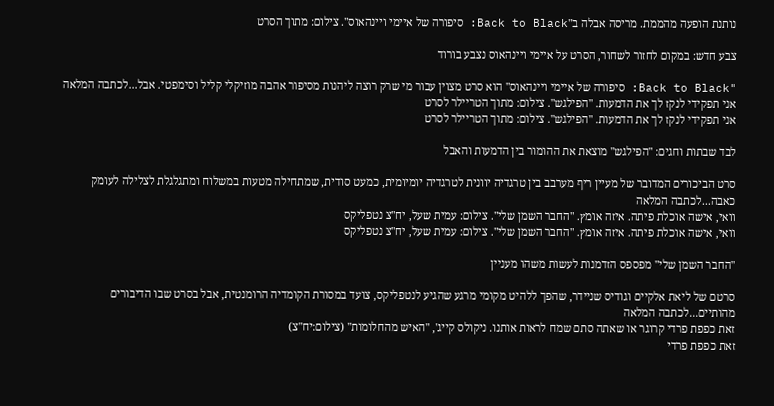נותנת הופעה מהממת. מריסה אבלה ב"Back to Black: סיפורה של איימי ויינהאוס". צילום: מתוך הסרט

צבע חדש: במקום לחזור לשחור, הסרט על איימי ויינהאוס נצבע בורוד

"Back to Black: סיפורה של איימי ויינהאוס" הוא סרט מצוין עבור מי שרק רוצה ליהנות מסיפור אהבה מוזיקלי קליל וסימפטי. אבל...לכתבה המלאה
אני תפקידי לנקז לך את הדמעות. "הפילגש". צילום: מתוך הטריילר לסרט
אני תפקידי לנקז לך את הדמעות. "הפילגש". צילום: מתוך הטריילר לסרט

לבד שבתות וחגים: "הפילגש" מוצאת את ההומור בין הדמעות והאבל

סרט הביכורים המדובר של מעיין ריף מערבב בין טרגדיה יוונית לטרגדיה יומיומית, כמעט סודית, שמתחילה מטעות במשלוח ומתגלגלת לצלילה לעומק כאבה...לכתבה המלאה
וואי, אישה אוכלת פיתה. איזה אומץ. "החבר השמן שלי". צילום: עמית שעל, יח"צ נטפליקס
וואי, אישה אוכלת פיתה. איזה אומץ. "החבר השמן שלי". צילום: עמית שעל, יח"צ נטפליקס

"החבר השמן שלי" מפספס הזדמנות לעשות משהו מעניין

סרטם של ליאת אלקיים וגודיס שניידר, שהפך ללהיט מקומי מרגע שהגיע לנטפליקס, צועד במסורת הקומדיה הרומנטית, אבל בסרט שבו הדיבורים מהותיים...לכתבה המלאה
זאת כפפת פרדי קרוגר או שאתה סתם שמח לראות אותנו. ניקולס קייג', "האיש מהחלומות" (צילום:יח"צ)
זאת כפפת פרדי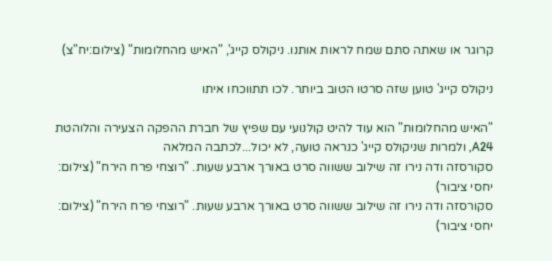קרוגר או שאתה סתם שמח לראות אותנו. ניקולס קייג', "האיש מהחלומות" (צילום:יח"צ)

ניקולס קייג' טוען שזה סרטו הטוב ביותר. לכו תתווכחו איתו

"האיש מהחלומות" הוא עוד להיט קולנועי עם שפיץ של חברת ההפקה הצעירה והלוהטת A24, ולמרות שניקולס קייג' כנראה טועה, לא יכול...לכתבה המלאה
סקורסזה ודה נירו זה שילוב ששווה סרט באורך ארבע שעות. "רוצחי פרח הירח" (צילום: יחסי ציבור)
סקורסזה ודה נירו זה שילוב ששווה סרט באורך ארבע שעות. "רוצחי פרח הירח" (צילום: יחסי ציבור)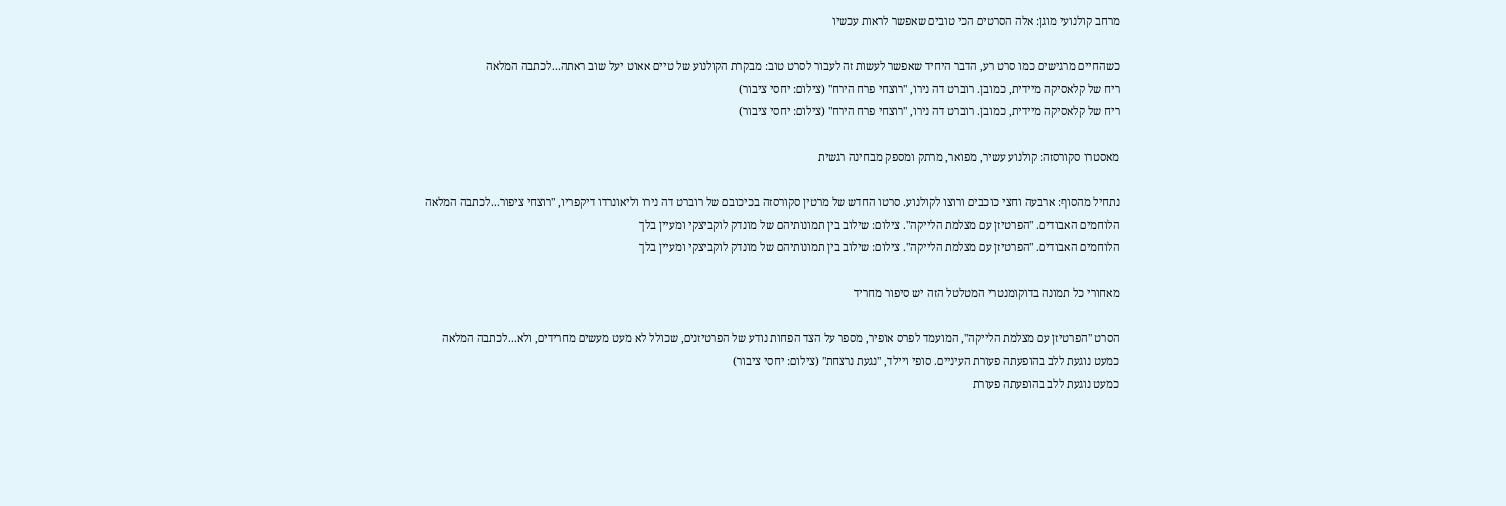מרחב קולנועי מוגן: אלה הסרטים הכי טובים שאפשר לראות עכשיו

כשהחיים מרגישים כמו סרט רע, הדבר היחיד שאפשר לעשות זה לעבור לסרט טוב: מבקרת הקולנוע של טיים אאוט יעל שוב ראתה...לכתבה המלאה
ריח של קלאסיקה מיידית, כמובן. רוברט דה נירו, "רוצחי פרח הירח" (צילום: יחסי ציבור)
ריח של קלאסיקה מיידית, כמובן. רוברט דה נירו, "רוצחי פרח הירח" (צילום: יחסי ציבור)

מאסטרו סקורסזה: קולנוע עשיר, מפואר, מרתק ומספק מבחינה רגשית

נתחיל מהסוף: ארבעה וחצי כוכבים ורוצו לקולנוע. סרטו החדש של מרטין סקורסזה בכיכובם של רוברט דה נירו וליאונרדו דיקפריו, "רוצחי ציפור...לכתבה המלאה
הלוחמים האבודים. "הפרטיזן עם מצלמת הלייקה". צילום: שילוב בין תמונותיהם של מונדק לוקביצקי ומעיין בלך
הלוחמים האבודים. "הפרטיזן עם מצלמת הלייקה". צילום: שילוב בין תמונותיהם של מונדק לוקביצקי ומעיין בלך

מאחורי כל תמונה בדוקומנטרי המטלטל הזה יש סיפור מחריד

הסרט "הפרטיזן עם מצלמת הלייקה", המועמד לפרס אופיר, מספר על הצד הפחות נודע של הפרטיזנים, שכולל לא מעט מעשים מחרידים, ולא...לכתבה המלאה
כמעט נוגעת ללב בהופעתה פעורת העיניים. סופי ויילד, "נגעת נרצחת" (צילום: יחסי ציבור)
כמעט נוגעת ללב בהופעתה פעורת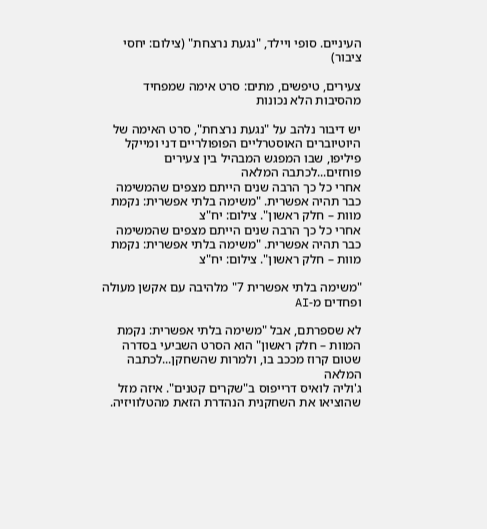העיניים. סופי ויילד, "נגעת נרצחת" (צילום: יחסי ציבור)

צעירים, טיפשים, מתים: סרט אימה שמפחיד מהסיבות הלא נכונות

יש דיבור נלהב על "נגעת נרצחת", סרט האימה של היוטיוברים האוסטרליים הפופולריים דני ומייקל פיליפו, שבו המפגש המבהיל בין צעירים פוחזים...לכתבה המלאה
אחרי כל כך הרבה שנים הייתם מצפים שהמשימה כבר תהיה אפשרית. "משימה בלתי אפשרית: נקמת מוות – חלק ראשון". צילום: יח"צ
אחרי כל כך הרבה שנים הייתם מצפים שהמשימה כבר תהיה אפשרית. "משימה בלתי אפשרית: נקמת מוות – חלק ראשון". צילום: יח"צ

"משימה בלתי אפשרית 7" מלהיבה עם אקשן מעולה ופחדים מ-AI

לא שספרתם, אבל "משימה בלתי אפשרית: נקמת המוות – חלק ראשון" הוא הסרט השביעי בסדרה שטום קרוז מככב בו, ולמרות שהשחקן...לכתבה המלאה
ג'וליה לואיס דרייפוס ב"שקרים קטנים". איזה מזל שהוציאו את השחקנית הנהדרת הזאת מהטלוויזיה.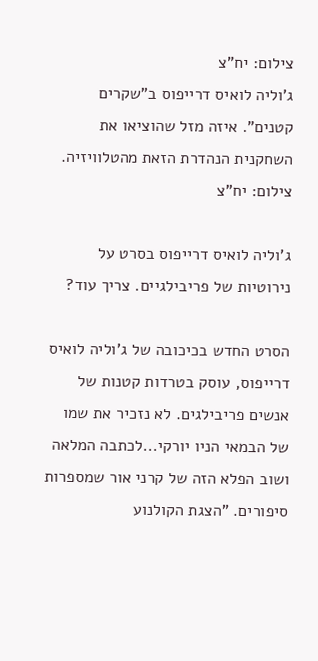צילום: יח"צ
ג'וליה לואיס דרייפוס ב"שקרים קטנים". איזה מזל שהוציאו את השחקנית הנהדרת הזאת מהטלוויזיה. צילום: יח"צ

ג'וליה לואיס דרייפוס בסרט על נירוטיות של פריבילגיים. צריך עוד?

הסרט החדש בכיכובה של ג'וליה לואיס דרייפוס, עוסק בטרדות קטנות של אנשים פריבילגים. לא נזכיר את שמו של הבמאי הניו יורקי...לכתבה המלאה
ושוב הפלא הזה של קרני אור שמספרות סיפורים. "הצגת הקולנוע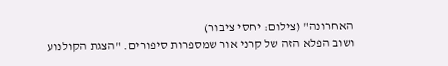האחרונה" (צילום: יחסי ציבור)
ושוב הפלא הזה של קרני אור שמספרות סיפורים. "הצגת הקולנוע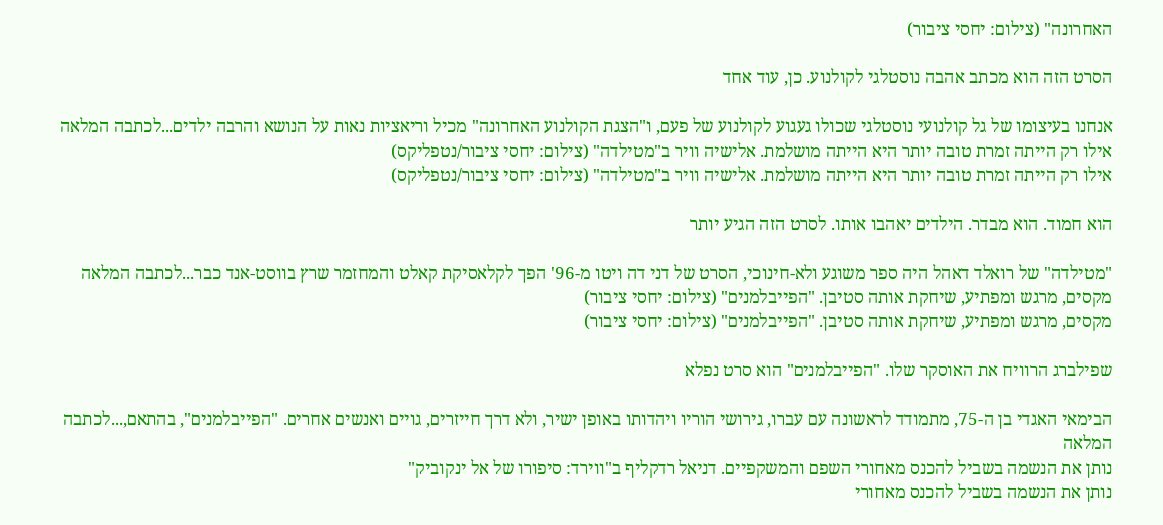האחרונה" (צילום: יחסי ציבור)

הסרט הזה הוא מכתב אהבה נוסטלגי לקולנוע. כן, עוד אחד

אנחנו בעיצומו של גל קולנועי נוסטלגי שכולו געגוע לקולנוע של פעם, ו"הצגת הקולנוע האחרונה" מכיל וריאציות נאות על הנושא והרבה ילדים...לכתבה המלאה
אילו רק הייתה זמרת טובה יותר היא הייתה מושלמת. אלישיה וויר ב"מטילדה" (צילום: יחסי ציבור/נטפליקס)
אילו רק הייתה זמרת טובה יותר היא הייתה מושלמת. אלישיה וויר ב"מטילדה" (צילום: יחסי ציבור/נטפליקס)

הוא חמוד. הוא מבדר. הילדים יאהבו אותו. לסרט הזה הגיע יותר

"מטילדה" של רואלד דאהל היה ספר משוגע ולא-חינוכי, הסרט של דני דה ויטו מ-96' הפך לקלאסיקת קאלט והמחזמר שרץ בווסט-אנד כבר...לכתבה המלאה
מקסים, מרגש ומפתיע, שיחקת אותה סטיבן. "הפייבלמנים" (צילום: יחסי ציבור)
מקסים, מרגש ומפתיע, שיחקת אותה סטיבן. "הפייבלמנים" (צילום: יחסי ציבור)

שפילברג הרוויח את האוסקר שלו. "הפייבלמנים" הוא סרט נפלא

הבימאי האגדי בן ה-75, מתמודד לראשונה עם עברו, גירושי הוריו ויהדותו באופן ישיר, ולא דרך חייזרים, גויים ואנשים אחרים. "הפייבלמנים", בהתאם,...לכתבה המלאה
נותן את הנשמה בשביל להכנס מאחורי השפם והמשקפיים. דניאל רדקליף ב"ווירד: סיפורו של אל ינקוביק"
נותן את הנשמה בשביל להכנס מאחורי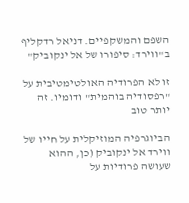השפם והמשקפיים. דניאל רדקליף ב"ווירד: סיפורו של אל ינקוביק"

זו לא הפרודיה האולטימטיבית על "רפסודיה בוהמית" ודומיו. זה יותר טוב

הביוגרפיה המוזיקלית על חייו של ווירד אל ינקוביק (כן, ההוא שעושה פרודיות על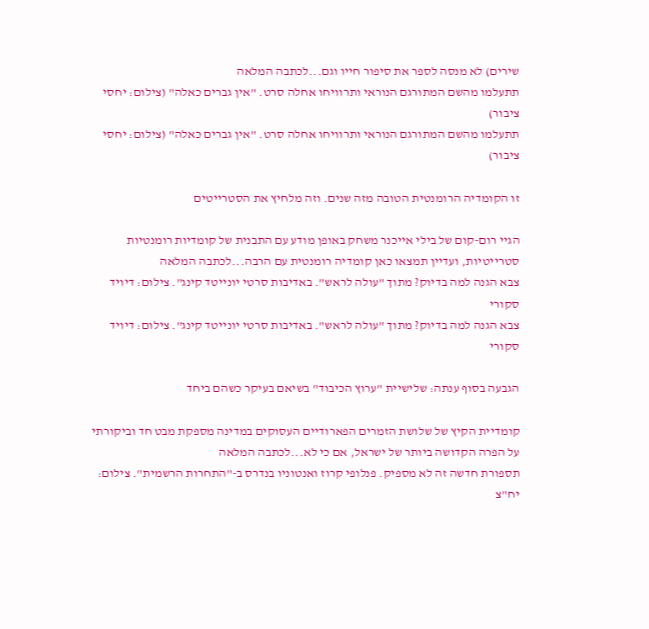שירים) לא מנסה לספר את סיפור חייו וגם...לכתבה המלאה
תתעלמו מהשם המתורגם הנוראי ותרוויחו אחלה סרט. "אין גברים כאלה" (צילום: יחסי ציבור)
תתעלמו מהשם המתורגם הנוראי ותרוויחו אחלה סרט. "אין גברים כאלה" (צילום: יחסי ציבור)

זו הקומדיה הרומנטית הטובה מזה שנים. וזה מלחיץ את הסטרייטים

הגיי רום-קום של בילי אייכנר משחק באופן מודע עם התבנית של קומדיות רומנטיות סטרייטיות, ועדיין תמצאו כאן קומדיה רומנטית עם הרבה...לכתבה המלאה
צבא הגנה למה בדיוק? מתוך "עולה לראש". באדיבות סרטי יונייטד קינג". צילום: דיויד סקורי
צבא הגנה למה בדיוק? מתוך "עולה לראש". באדיבות סרטי יונייטד קינג". צילום: דיויד סקורי

הגבעה בסוף ענתה: שלישיית "ערוץ הכיבוד" בשיאם בעיקר כשהם ביחד

קומדיית הקיץ של שלושת הזמרים הפארודיים העסוקים במדינה מספקת מבט חד וביקורתי על הפרה הקדושה ביותר של ישראל, אם כי לא...לכתבה המלאה
תספורת חדשה זה לא מספיק. פנלופי קרוז ואנטוניו בנדרס ב-"התחרות הרשמית". צילום: יח"צ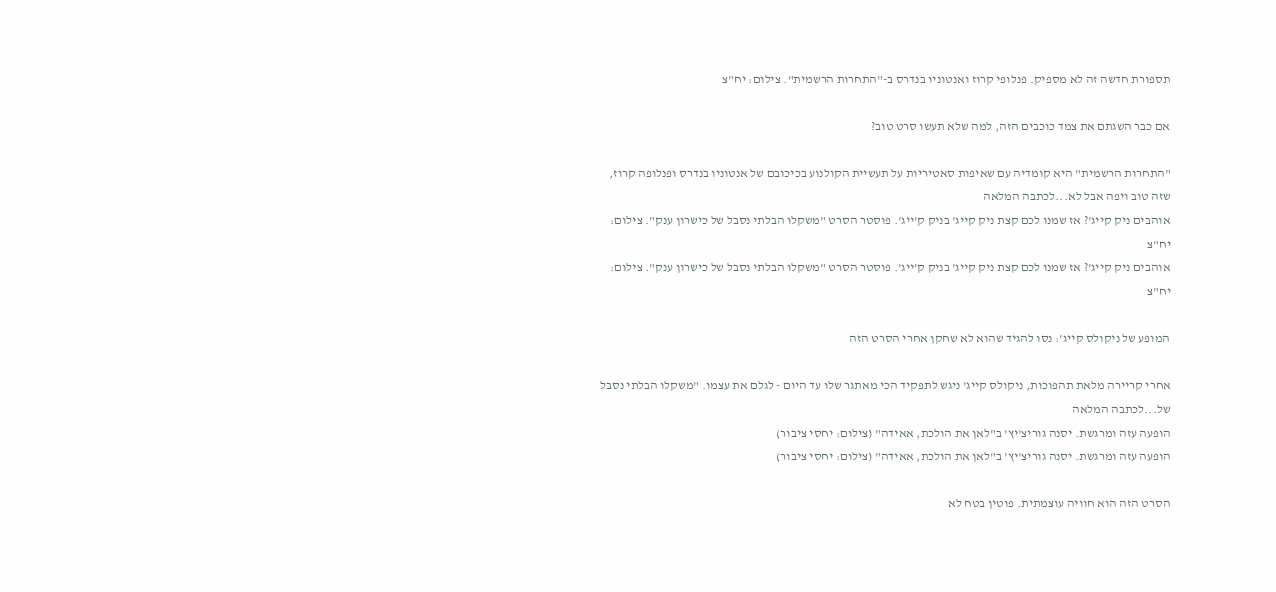תספורת חדשה זה לא מספיק. פנלופי קרוז ואנטוניו בנדרס ב-"התחרות הרשמית". צילום: יח"צ

אם כבר השגתם את צמד כוכבים הזה, למה שלא תעשו סרט טוב?

"התחרות הרשמית" היא קומדיה עם שאיפות סאטיריות על תעשיית הקולנוע בכיכובם של אנטוניו בנדרס ופנלופה קרוז, שזה טוב ויפה אבל לא...לכתבה המלאה
אוהבים ניק קייג'? אז שמנו לכם קצת ניק קייג' בניק ק'ייג'. פוסטר הסרט "משקלו הבלתי נסבל של כישרון ענק". צילום: יח"צ
אוהבים ניק קייג'? אז שמנו לכם קצת ניק קייג' בניק ק'ייג'. פוסטר הסרט "משקלו הבלתי נסבל של כישרון ענק". צילום: יח"צ

המופע של ניקולס קייג': נסו להגיד שהוא לא שחקן אחרי הסרט הזה

אחרי קריירה מלאת תהפוכות, ניקולס קייג' ניגש לתפקיד הכי מאתגר שלו עד היום - לגלם את עצמו. "משקלו הבלתי נסבל של...לכתבה המלאה
הופעה עזה ומרגשת. יסנה גוריצ'יץ' ב"לאן את הולכת, אאידה" (צילום: יחסי ציבור)
הופעה עזה ומרגשת. יסנה גוריצ'יץ' ב"לאן את הולכת, אאידה" (צילום: יחסי ציבור)

הסרט הזה הוא חוויה עוצמתית. פוטין בטח לא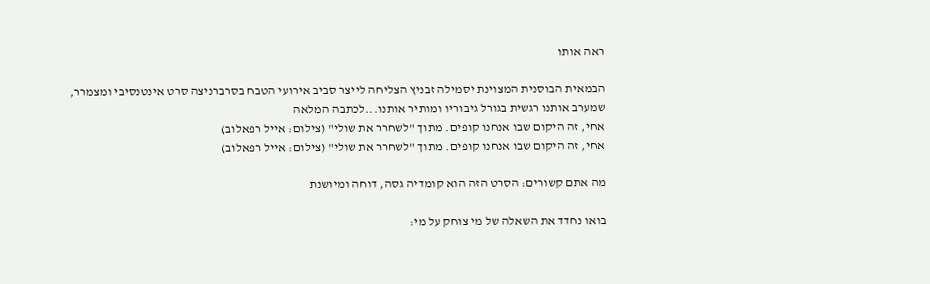ראה אותו

הבמאית הבוסנית המצוינת יסמילה זבניץ הצליחה לייצר סביב אירועי הטבח בסרברניצה סרט אינטנסיבי ומצמרר, שמערב אותנו רגשית בגורל גיבוריו ומותיר אותנו...לכתבה המלאה
אחי, זה היקום שבו אנחנו קופים. מתוך "לשחרר את שולי" (צילום: אייל רפאלוב)
אחי, זה היקום שבו אנחנו קופים. מתוך "לשחרר את שולי" (צילום: אייל רפאלוב)

מה אתם קשורים: הסרט הזה הוא קומדיה גסה, דוחה ומיושנת

בואו נחדד את השאלה של מי צוחק על מי: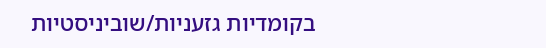בקומדיות גזעניות/שוביניסטיות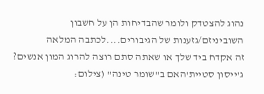נהוג להצטדק ולומר שהבדיחות הן על חשבון השוביניזם/גזענות של הגיבורים....לכתבה המלאה
זה אקדח ביד שלך או שאתה סתם רוצה להרוג המון אנשים? ג'ייסון סטיית'האם ב"שומר טינה" (צילום: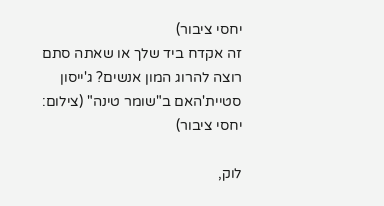יחסי ציבור)
זה אקדח ביד שלך או שאתה סתם רוצה להרוג המון אנשים? ג'ייסון סטיית'האם ב"שומר טינה" (צילום: יחסי ציבור)

לוק,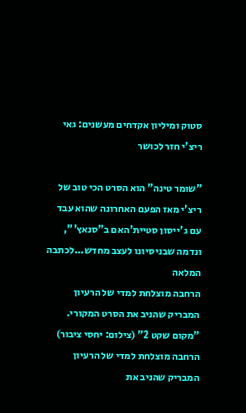סטוק ומיליון אקדחים מעשנים: גאי ריצ'י חזר לכושר

"שומר טינה" הוא הסרט הכי טוב של ריצ'י מאז הפעם האחרונה שהוא עבד עם ג'ייסון סטיית'האם ב"סנאץ'", ונדמה שבניסיונו לעצב מחדש...לכתבה המלאה
הרחבה מוצלחת למדי של הרעיון המבריק שהניב את הסרט המקורי. "מקום שקט 2" (צילום: יחסי ציבור)
הרחבה מוצלחת למדי של הרעיון המבריק שהניב את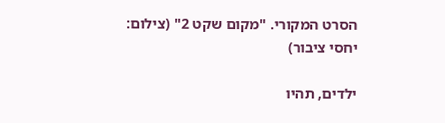הסרט המקורי. "מקום שקט 2" (צילום: יחסי ציבור)

ילדים, תהיו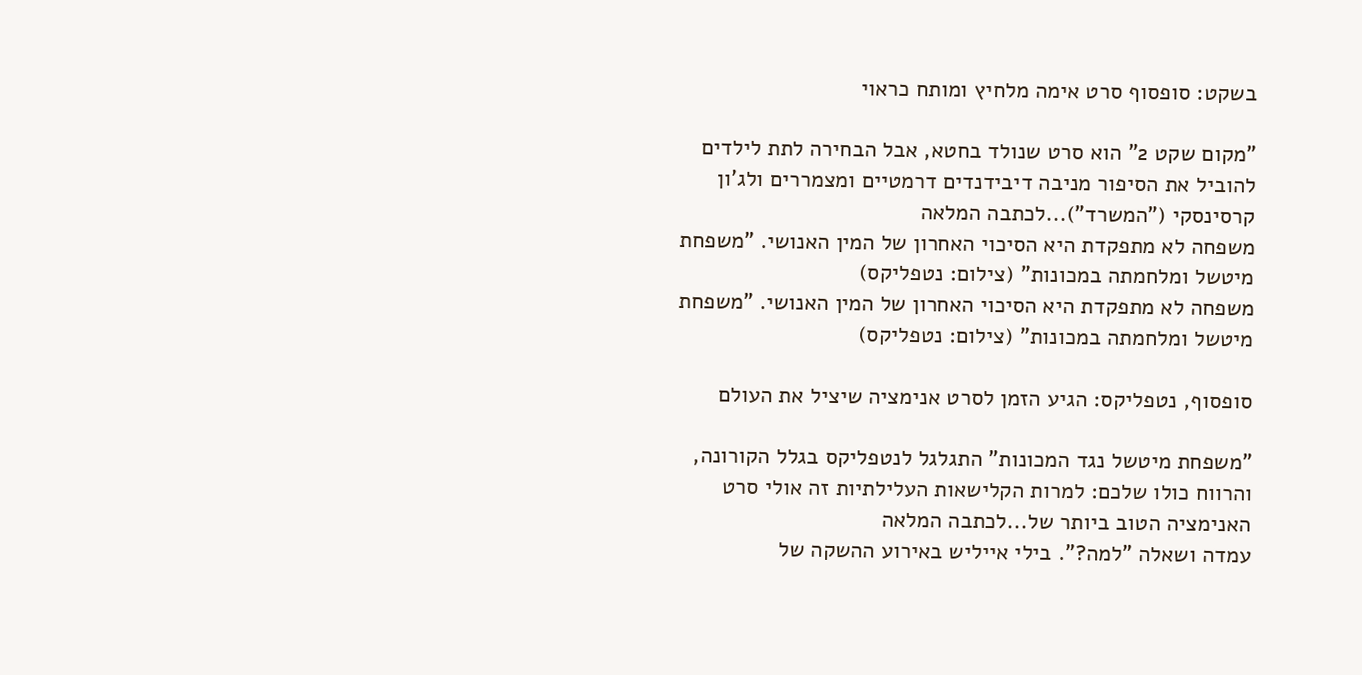בשקט: סופסוף סרט אימה מלחיץ ומותח כראוי

"מקום שקט 2" הוא סרט שנולד בחטא, אבל הבחירה לתת לילדים להוביל את הסיפור מניבה דיבידנדים דרמטיים ומצמררים ולג'ון קרסינסקי ("המשרד")...לכתבה המלאה
משפחה לא מתפקדת היא הסיכוי האחרון של המין האנושי. "משפחת מיטשל ומלחמתה במכונות" (צילום: נטפליקס)
משפחה לא מתפקדת היא הסיכוי האחרון של המין האנושי. "משפחת מיטשל ומלחמתה במכונות" (צילום: נטפליקס)

סופסוף, נטפליקס: הגיע הזמן לסרט אנימציה שיציל את העולם

"משפחת מיטשל נגד המכונות" התגלגל לנטפליקס בגלל הקורונה, והרווח כולו שלכם: למרות הקלישאות העלילתיות זה אולי סרט האנימציה הטוב ביותר של...לכתבה המלאה
עמדה ושאלה "למה?". בילי אייליש באירוע ההשקה של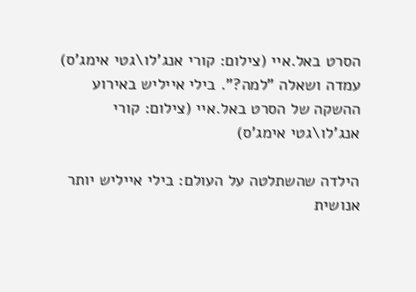הסרט באל.איי (צילום: קורי אנג'לו\גטי אימג'ס)
עמדה ושאלה "למה?". בילי אייליש באירוע ההשקה של הסרט באל.איי (צילום: קורי אנג'לו\גטי אימג'ס)

הילדה שהשתלטה על העולם: בילי אייליש יותר אנושית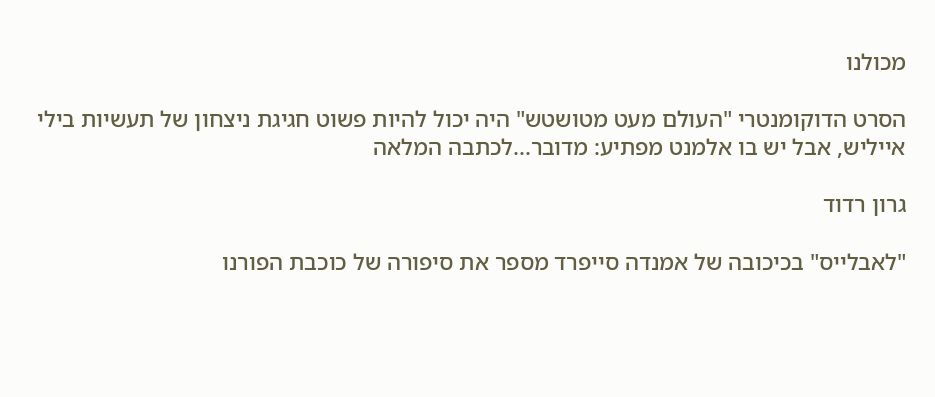מכולנו

הסרט הדוקומנטרי "העולם מעט מטושטש" היה יכול להיות פשוט חגיגת ניצחון של תעשיות בילי אייליש, אבל יש בו אלמנט מפתיע: מדובר...לכתבה המלאה

גרון רדוד

"לאבלייס" בכיכובה של אמנדה סייפרד מספר את סיפורה של כוכבת הפורנו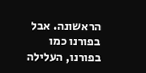הראשונה. אבל בפורנו כמו בפורנו, העלילה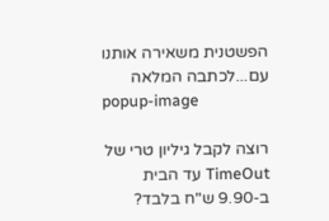הפשטנית משאירה אותנו עם...לכתבה המלאה
popup-image

רוצה לקבל גיליון טרי של TimeOut עד הבית ב-9.90 ש"ח בלבד?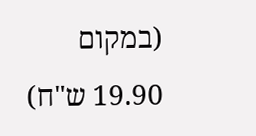(במקום 19.90 ש"ח)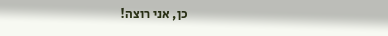כן, אני רוצה!